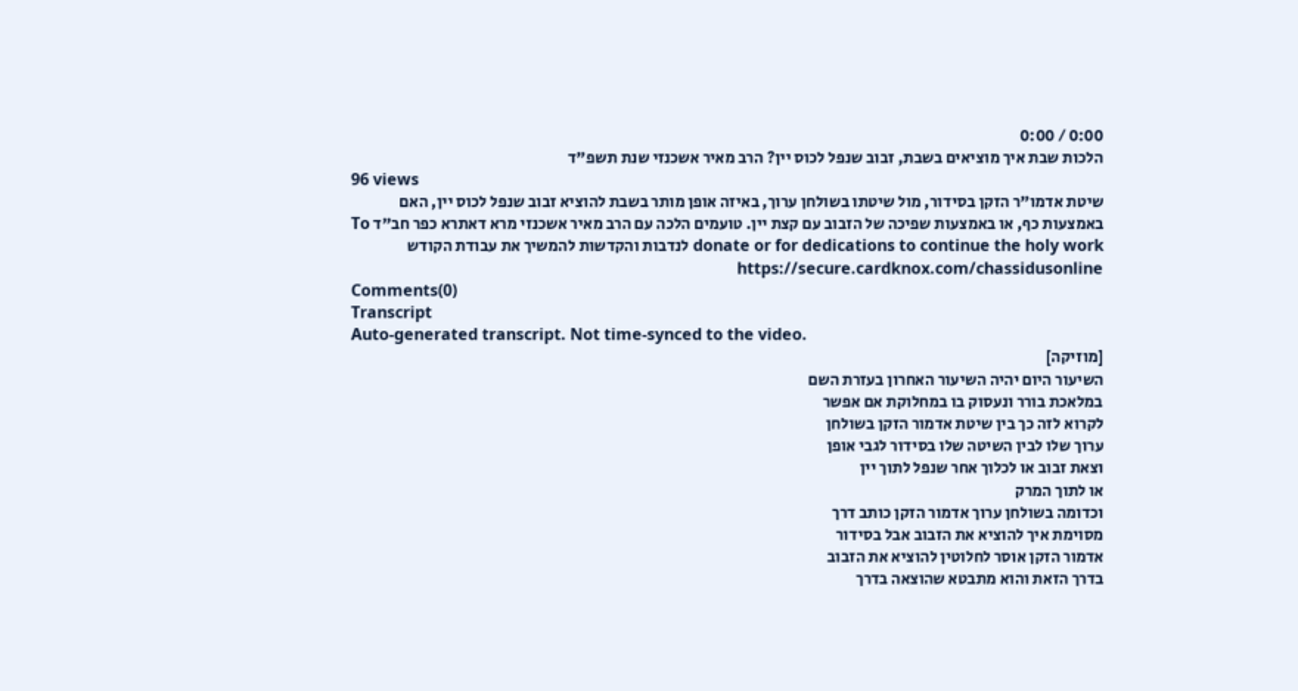0:00 / 0:00
הלכות שבת איך מוציאים בשבת, זבוב שנפל לכוס יין? הרב מאיר אשכנזי שנת תשפ"ד
96 views
שיטת אדמו"ר הזקן בסידור, מול שיטתו בשולחן ערוך, באיזה אופן מותר בשבת להוציא זבוב שנפל לכוס יין, האם באמצעות כף, או באמצעות שפיכה של הזבוב עם קצת יין. טועמים הלכה עם הרב מאיר אשכנזי מרא דאתרא כפר חב"ד To donate or for dedications to continue the holy work לנדבות והקדשות להמשיך את עבודת הקודש https://secure.cardknox.com/chassidusonline
Comments(0)
Transcript
Auto-generated transcript. Not time-synced to the video.
[מוזיקה]
השיעור היום יהיה השיעור האחרון בעזרת השם
במלאכת בורר ונעסוק בו במחלוקת אם אפשר
לקרוא לזה כך בין שיטת אדמור הזקן בשולחן
ערוך שלו לבין השיטה שלו בסידור לגבי אופן
וצאת זבוב או לכלוך אחר שנפל לתוך יין
או לתוך המרק
וכדומה בשולחן ערוך אדמור הזקן כותב דרך
מסוימת איך להוציא את הזבוב אבל בסידור
אדמור הזקן אוסר לחלוטין להוציא את הזבוב
בדרך הזאת והוא מתבטא שהוצאה בדרך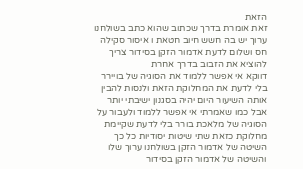הזאת
זאת אומרת בדרך שכתוב שהוא כתב בשולחנו
ערוך יש בה חשש חיוב חטאת ו איסור סקילה
חס ושלום לדעת אדמור הזקן בסידור צריך
להוציא את הזבוב בדרך אחרת
דווקא אי אפשר ללמוד את הסוגיה של בויירר
בלי לדעת את המחלוקת הזאת ולנסות להבין
אותה השיעור היום יהיה בסגנון ישיבתי יותר
אבל כמו שאמרתי אי אפשר ללמוד ולעבור על
הסוגיה של מלאכת בורר בלי לדעת שקיימת
מחלוקת כזאת שתי שיטות יסודיות כל כך
השיטה של אדמור הזקן בשולחנו ערוך שלו
והשיטה של אדמור הזקן בסידור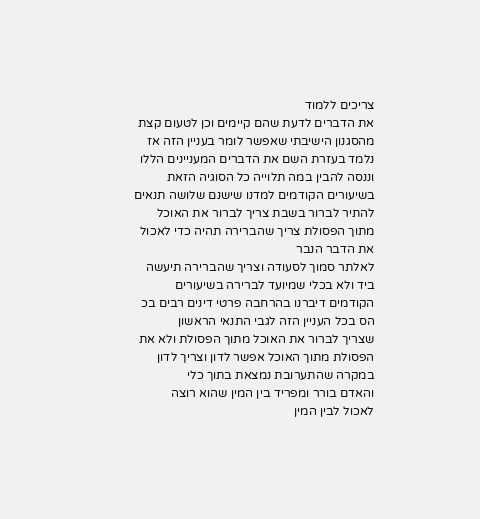צריכים ללמוד
את הדברים לדעת שהם קיימים וכן לטעום קצת
מהסגנון הישיבתי שאפשר לומר בעניין הזה אז
נלמד בעזרת השם את הדברים המעניינים הללו
וננסה להבין במה תלוייה כל הסוגיה הזאת
בשיעורים הקודמים למדנו שישנם שלושה תנאים
להתיר לברור בשבת צריך לברור את האוכל
מתוך הפסולת צריך שהברירה תהיה כדי לאכול
את הדבר הנבר
לאלתר סמוך לסעודה וצריך שהברירה תיעשה
ביד ולא בכלי שמיועד לברירה בשיעורים
הקודמים דיברנו בהרחבה פרטי דינים רבים בכ
הס בכל העניין הזה לגבי התנאי הראשון
שצריך לברור את האוכל מתוך הפסולת ולא את
הפסולת מתוך האוכל אפשר לדון וצריך לדון
במקרה שהתערובת נמצאת בתוך כלי
והאדם בורר ומפריד בין המין שהוא רוצה
לאכול לבין המין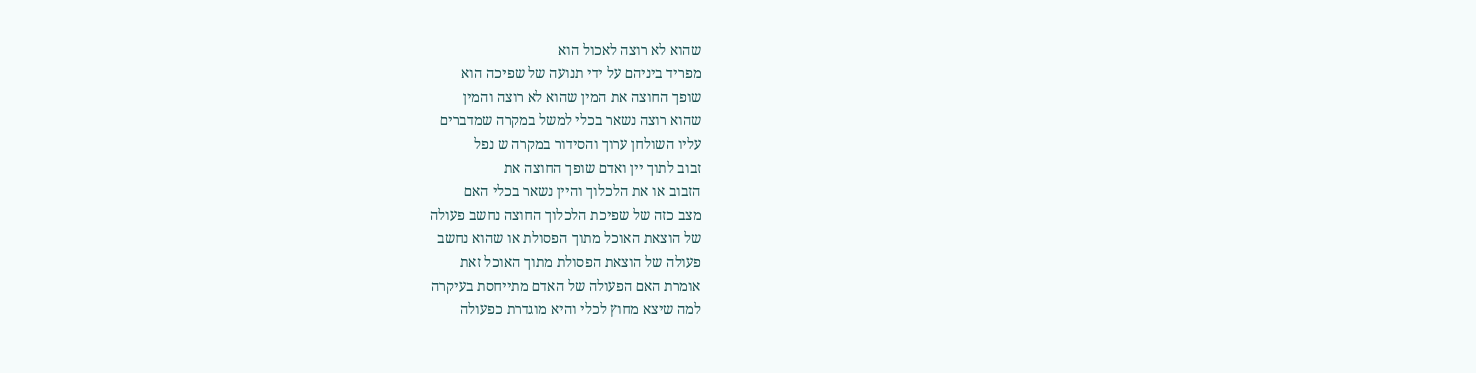שהוא לא רוצה לאכול הוא
מפריד ביניהם על ידי תנועה של שפיכה הוא
שופך החוצה את המין שהוא לא רוצה והמין
שהוא רוצה נשאר בכלי למשל במקרה שמדברים
עליו השולחן ערוך והסידור במקרה ש נפל
זבוב לתוך יין ואדם שופך החוצה את
הזבוב או את הלכלוך והיין נשאר בכלי האם
מצב כזה של שפיכת הלכלוך החוצה נחשב פעולה
של הוצאת האוכל מתוך הפסולת או שהוא נחשב
פעולה של הוצאת הפסולת מתוך האוכל זאת
אומרת האם הפעולה של האדם מתייחסת בעיקרה
למה שיצא מחוץ לכלי והיא מוגדרת כפעולה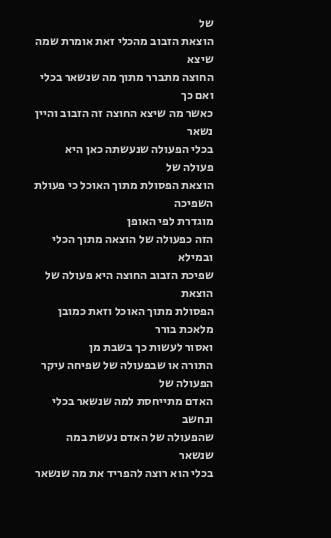של
הוצאת הזבוב מהכלי זאת אומרת שמה שיצא
החוצה מתברר מתוך מה שנשאר בכלי ואם כך
כאשר מה שיצא החוצה זה הזבוב והיין נשאר
בכלי הפעולה שנעשתה כאן היא פעולה של
הוצאת הפסולת מתוך האוכל כי פעולת השפיכה
מוגדרת לפי האופן
הזה כפעולה של הוצאה מתוך הכלי ובמילא
שפיכת הזבוב החוצה היא פעולה של הוצאת
הפסולת מתוך האוכל וזאת כמובן מלאכת בורר
ואסור לעשות כך בשבת מן
התורה או שבפעולה של שפיחה עיקר הפעולה של
האדם מתייחסת למה שנשאר בכלי ונחשב
שהפעולה של האדם נעשת במה שנשאר
בכלי הוא רוצה להפריד את מה שנשאר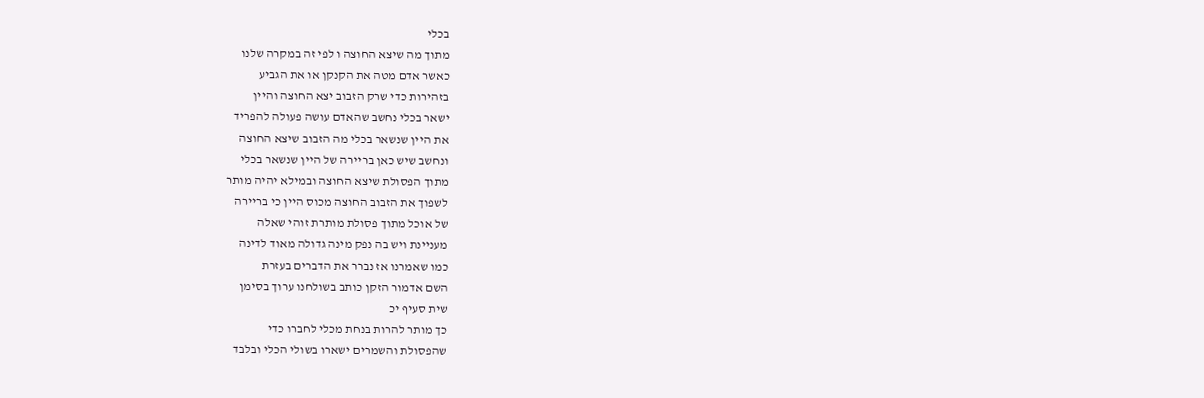בכלי
מתוך מה שיצא החוצה ו לפי זה במקרה שלנו
כאשר אדם מטה את הקנקן או את הגביע
בזהירות כדי שרק הזבוב יצא החוצה והיין
ישאר בכלי נחשב שהאדם עושה פעולה להפריד
את היין שנשאר בכלי מה הזבוב שיצא החוצה
ונחשב שיש כאן בריירה של היין שנשאר בכלי
מתוך הפסולת שיצא החוצה ובמילא יהיה מותר
לשפוך את הזבוב החוצה מכוס היין כי בריירה
של אוכל מתוך פסולת מותרת זוהי שאלה
מעניינת ויש בה נפק מינה גדולה מאוד לדינה
כמו שאמרנו אז נברר את הדברים בעזרת
השם אדמור הזקן כותב בשולחנו ערוך בסימן
שית סעיף יכ
כך מותר להרות בנחת מכלי לחברו כדי
שהפסולת והשמרים ישארו בשולי הכלי ובלבד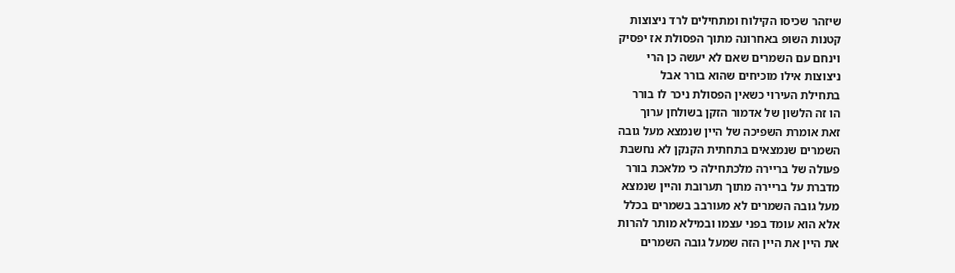שיזהר שכיסו הקילוח ומתחילים לרד ניצוצות
קטנות השופ באחרונה מתוך הפסולת אז יפסיק
וינחם עם השמרים שאם לא יעשה כן הרי
ניצוצות אילו מוכיחים שהוא בורר אבל
בתחילת העירוי כשאין הפסולת ניכר לו בורר
הו זה הלשון של אדמור הזקן בשולחן ערוך
זאת אומרת השפיכה של היין שנמצא מעל גובה
השמרים שנמצאים בתחתית הקנקן לא נחשבת
פעולה של בריירה מלכתחילה כי מלאכת בורר
מדברת על בריירה מתוך תערובת והיין שנמצא
מעל גובה השמרים לא מעורבב בשמרים בכלל
אלא הוא עומד בפני עצמו ובמילא מותר להרות
את היין את היין הזה שמעל גובה השמרים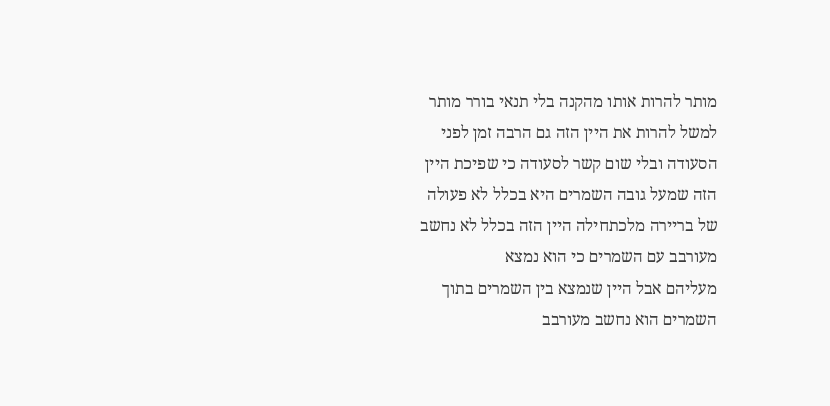מותר להרות אותו מהקנה בלי תנאי בורר מותר
למשל להרות את היין הזה גם הרבה זמן לפני
הסעודה ובלי שום קשר לסעודה כי שפיכת היין
הזה שמעל גובה השמרים היא בכלל לא פעולה
של בריירה מלכתחילה היין הזה בכלל לא נחשב
מעורבב עם השמרים כי הוא נמצא
מעליהם אבל היין שנמצא בין השמרים בתוך
השמרים הוא נחשב מעורבב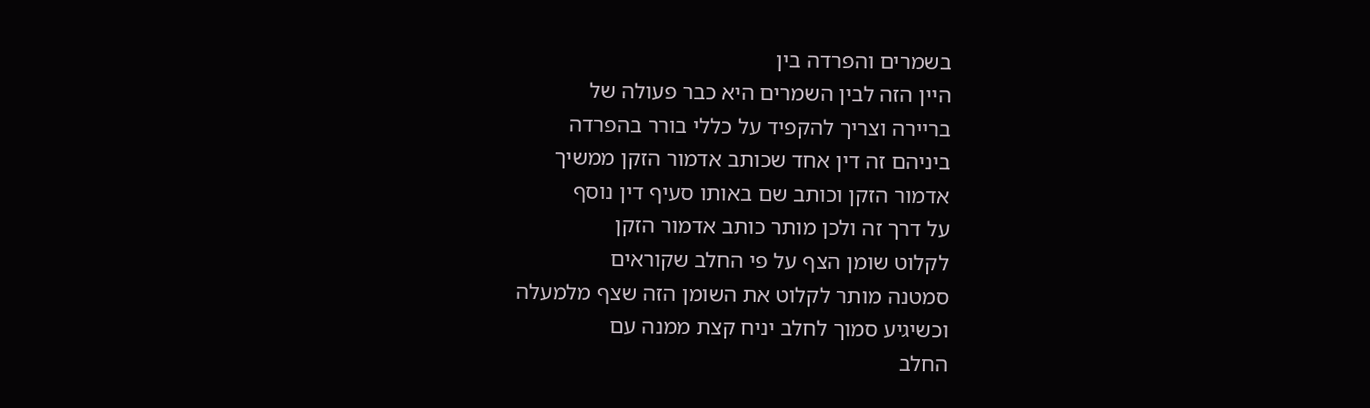בשמרים והפרדה בין
היין הזה לבין השמרים היא כבר פעולה של
בריירה וצריך להקפיד על כללי בורר בהפרדה
ביניהם זה דין אחד שכותב אדמור הזקן ממשיך
אדמור הזקן וכותב שם באותו סעיף דין נוסף
על דרך זה ולכן מותר כותב אדמור הזקן
לקלוט שומן הצף על פי החלב שקוראים
סמטנה מותר לקלוט את השומן הזה שצף מלמעלה
וכשיגיע סמוך לחלב יניח קצת ממנה עם
החלב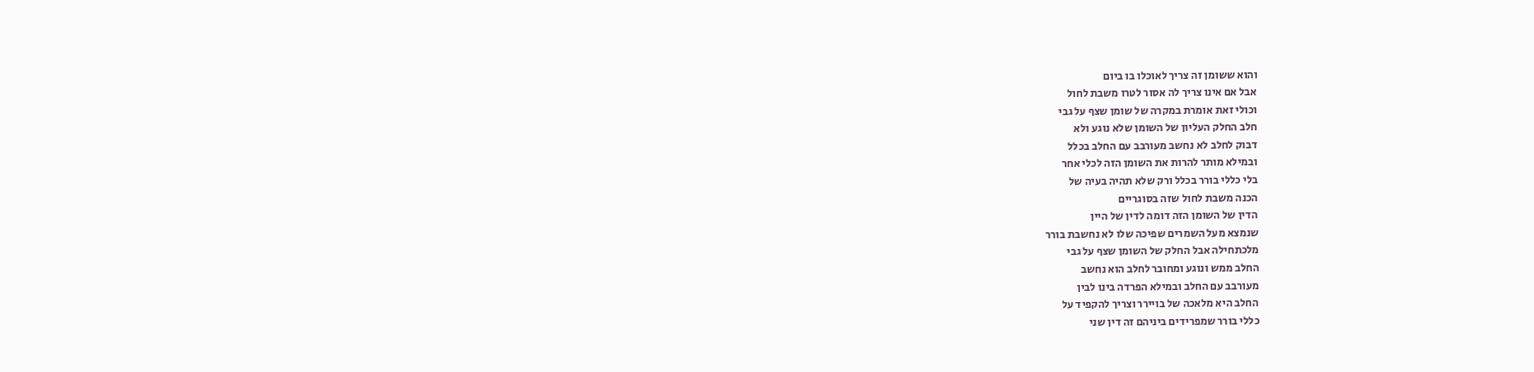והוא ששומן זה צריך לאוכלו בו ביום
אבל אם אינו צריך לה אסור לטרו משבת לחול
וכולי זאת אומרת במקרה של שומן שצף על גבי
חלב החלק העליון של השומן שלא נוגע ולא
דבוק לחלב לא נחשב מעורבב עם החלב בכלל
ובמילא מותר להרות את השומן הזה לכלי אחר
בלי כללי בורר בכלל ורק שלא תהיה בעיה של
הכנה משבת לחול שזה בסוגריים
הדין של השומן הזה דומה לדין של היין
שנמצא מעל השמרים שפיכה שלו לא נחשבת בורר
מלכתחילה אבל החלק של השומן שצף על גבי
החלב ממש ונוגע ומחובר לחלב הוא נחשב
מעורבב עם החלב ובמילא הפרדה בינו לבין
החלב היא מלאכה של בויירר וצריך להקפיד על
כללי בורר שמפרידים ביניהם זה דין שני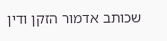שכותב אדמור הזקן ודין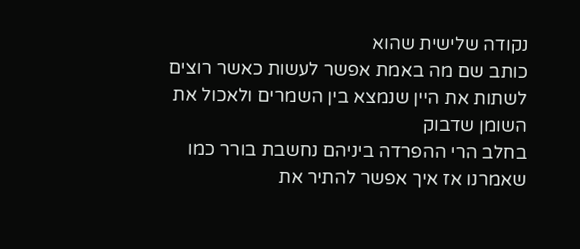נקודה שלישית שהוא
כותב שם מה באמת אפשר לעשות כאשר רוצים
לשתות את היין שנמצא בין השמרים ולאכול את
השומן שדבוק
בחלב הרי ההפרדה ביניהם נחשבת בורר כמו
שאמרנו אז איך אפשר להתיר את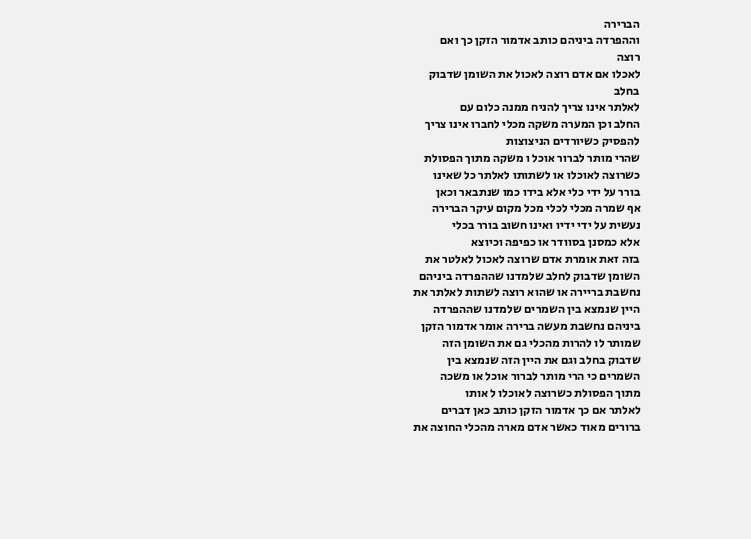הברירה
וההפרדה ביניהם כותב אדמור הזקן כך ואם
רוצה
לאכלו אם אדם רוצה לאכול את השומן שדבוק
בחלב
לאלתר אינו צריך להניח ממנה כלום עם
החלב וכן המערה משקה מכלי לחברו אינו צריך
להפסיק כשיורדים הניצוצות
שהרי מותר לברור אוכל ו משקה מתוך הפסולת
כשרוצה לאוכלו או לשתותו לאלתר כל שאינו
בורר על ידי כלי אלא בידו כמו שנתבאר וכאן
אף שמרה מכלי לכלי מכל מקום עיקר הברירה
נעשית על ידי ידיו ואינו חשוב בורר בכלי
אלא כמסנן בסוודר או כפיפה וכיוצא
בזה זאת אומרת אדם שרוצה לאכול לאלטר את
השומן שדבוק לחלב שלמדנו שההפרדה ביניהם
נחשבת בריירה או שהוא רוצה לשתות לאלתר את
היין שנמצא בין השמרים שלמדנו שההפרדה
ביניהם נחשבת מעשה ברירה אומר אדמור הזקן
שמותר לו להרות מהכלי גם את השומן הזה
שדבוק בחלב וגם את היין הזה שנמצא בין
השמרים כי הרי מותר לברור אוכל או משכה
מתוך הפסולת כשרוצה לאוכלו ל אותו
לאלתר אם כך אדמור הזקן כותב כאן דברים
ברורים מאוד כאשר אדם מארה מהכלי החוצה את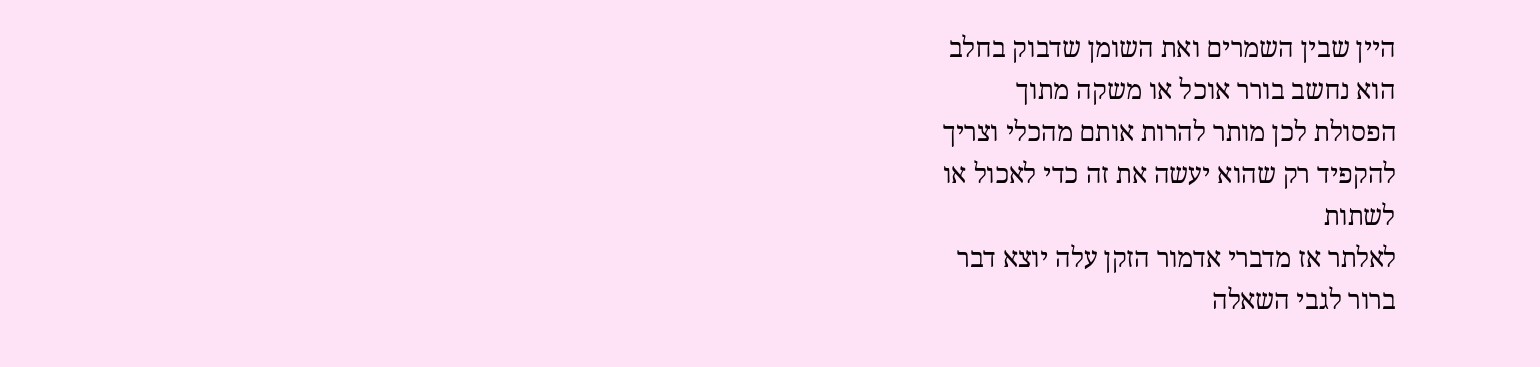היין שבין השמרים ואת השומן שדבוק בחלב
הוא נחשב בורר אוכל או משקה מתוך
הפסולת לכן מותר להרות אותם מהכלי וצריך
להקפיד רק שהוא יעשה את זה כדי לאכול או
לשתות
לאלתר אז מדברי אדמור הזקן עלה יוצא דבר
ברור לגבי השאלה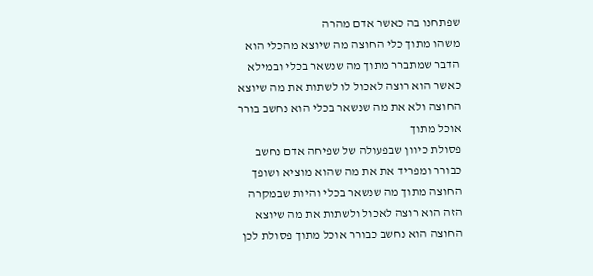שפתחנו בה כאשר אדם מהרה
משהו מתוך כלי החוצה מה שיוצא מהכלי הוא
הדבר שמתברר מתוך מה שנשאר בכלי ובמילא
כאשר הוא רוצה לאכול לו לשתות את מה שיוצא
החוצה ולא את מה שנשאר בכלי הוא נחשב בורר
אוכל מתוך
פסולת כיוון שבפעולה של שפיחה אדם נחשב
כבורר ומפריד את את מה שהוא מוציא ושופך
החוצה מתוך מה שנשאר בכלי והיות שבמקרה
הזה הוא רוצה לאכול ולשתות את מה שיוצא
החוצה הוא נחשב כבורר אוכל מתוך פסולת לכן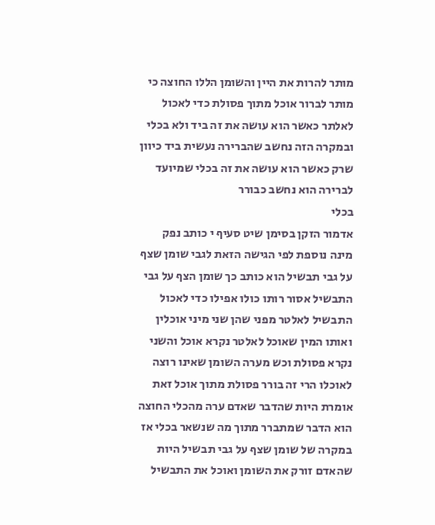מותר להרות את היין והשומן הללו החוצה כי
מותר לברור אוכל מתוך פסולת כדי לאכול
לאלתר כאשר הוא עושה את זה ביד ולא בכלי
ובמקרה הזה נחשב שהברירה נעשית ביד כיוון
שרק כאשר הוא עושה את זה בכלי שמיועד
לברירה הוא נחשב כבורר
בכלי
אדמור הזקן בסימן שיט סעיף י כותב נפק
מינה נוספת לפי הגישה הזאת לגבי שומן שצף
על גבי תבשיל הוא כותב כך שומן הצף על גבי
התבשיל אסור רותו כולו אפילו כדי לאכול
התבשיל לאלטר מפני שהן שני מיני אוכלין
ואותו המין שאוכל לאלטר נקרא אוכל והשני
נקרא פסולת וכש מערה השומן שאינו רוצה
לאוכלו הרי זה בורר פסולת מתוך אוכל זאת
אומרת היות שהדבר שאדם ערה מהכלי החוצה
הוא הדבר שמתברר מתוך מה שנשאר בכלי אז
במקרה של שומן שצף על גבי תבשיל היות
שהאדם זורק את השומן ואוכל את התבשיל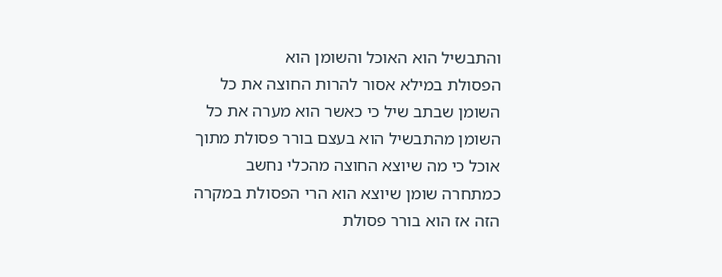והתבשיל הוא האוכל והשומן הוא
הפסולת במילא אסור להרות החוצה את כל
השומן שבתב שיל כי כאשר הוא מערה את כל
השומן מהתבשיל הוא בעצם בורר פסולת מתוך
אוכל כי מה שיוצא החוצה מהכלי נחשב
כמתחרה שומן שיוצא הוא הרי הפסולת במקרה
הזה אז הוא בורר פסולת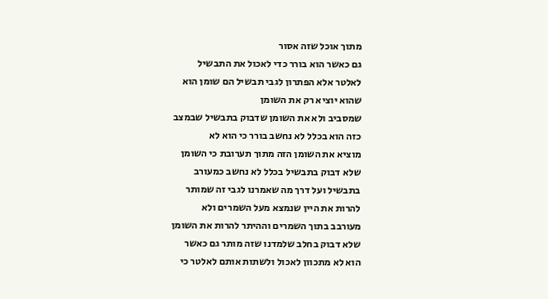מתוך אוכל שזה אסור
גם כאשר הוא בורר כדי לאכול את התבשיל
לאלטר אלא הפתרון לגבי תבשיל הם שומן הוא
שהוא יוציא רק את השומן
שמסביב ולא את השומן שדבוק בתבשיל שבמצב
כזה הוא בכלל לא נחשב בורר כי הוא לא
מוציא את השומן הזה מתוך תערובת כי השומן
שלא דבוק בתבשיל בכלל לא נחשב כמעורב
בתבשיל ועל דרך מה שאמרנו לגבי זה שמותר
להרות את היין שנמצא מעל השמרים ולא
מעורבב בתוך השמרים וההיתר להרות את השומן
שלא דבוק בחלב שלמדנו שזה מותר גם כאשר
הוא לא מתכוון לאכול ולשתות אותם לאלטר כי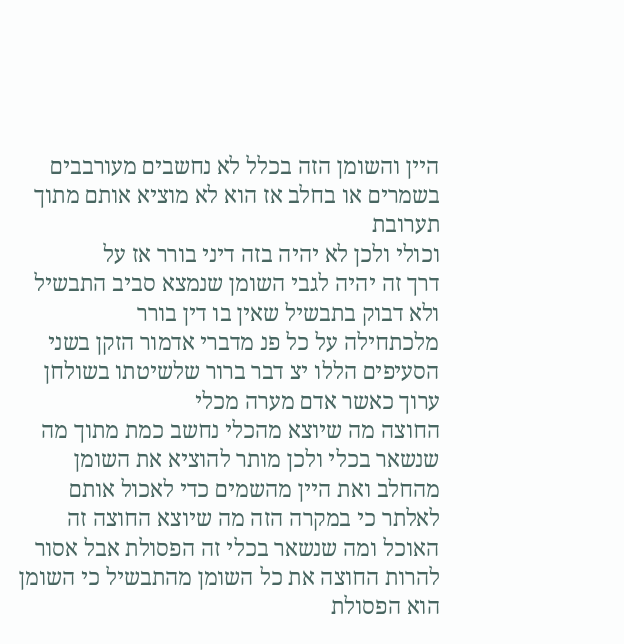היין והשומן הזה בכלל לא נחשבים מעורבבים
בשמרים או בחלב אז הוא לא מוציא אותם מתוך
תערובת
וכולי ולכן לא יהיה בזה דיני בורר אז על
דרך זה יהיה לגבי השומן שנמצא סביב התבשיל
ולא דבוק בתבשיל שאין בו דין בורר
מלכתחילה על כל פנ מדברי אדמור הזקן בשני
הסעיפים הללו יצ דבר ברור שלשיטתו בשולחן
ערוך כאשר אדם מערה מכלי
החוצה מה שיוצא מהכלי נחשב כמת מתוך מה
שנשאר בכלי ולכן מותר להוציא את השומן
מהחלב ואת היין מהשמים כדי לאכול אותם
לאלתר כי במקרה הזה מה שיוצא החוצה זה
האוכל ומה שנשאר בכלי זה הפסולת אבל אסור
להרות החוצה את כל השומן מהתבשיל כי השומן
הוא הפסולת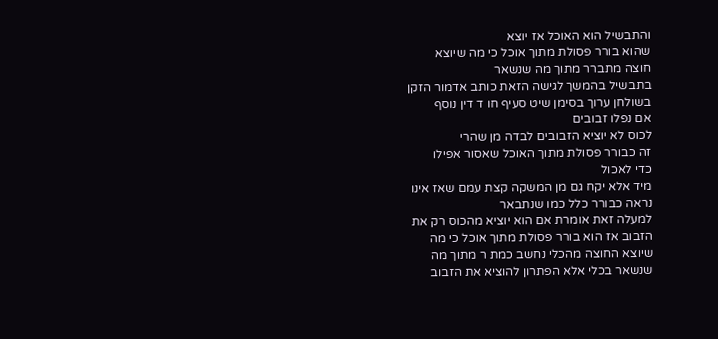והתבשיל הוא האוכל אז יוצא
שהוא בורר פסולת מתוך אוכל כי מה שיוצא
חוצה מתברר מתוך מה שנשאר
בתבשיל בהמשך לגישה הזאת כותב אדמור הזקן
בשולחן ערוך בסימן שיט סעיף חו ד דין נוסף
אם נפלו זבובים
לכוס לא יוציא הזבובים לבדה מן שהרי
זה כבורר פסולת מתוך האוכל שאסור אפילו
כדי לאכול
מיד אלא יקח גם מן המשקה קצת עמם שאז אינו
נראה כבורר כלל כמו שנתבאר
למעלה זאת אומרת אם הוא יוציא מהכוס רק את
הזבוב אז הוא בורר פסולת מתוך אוכל כי מה
שיוצא החוצה מהכלי נחשב כמת ר מתוך מה
שנשאר בכלי אלא הפתרון להוציא את הזבוב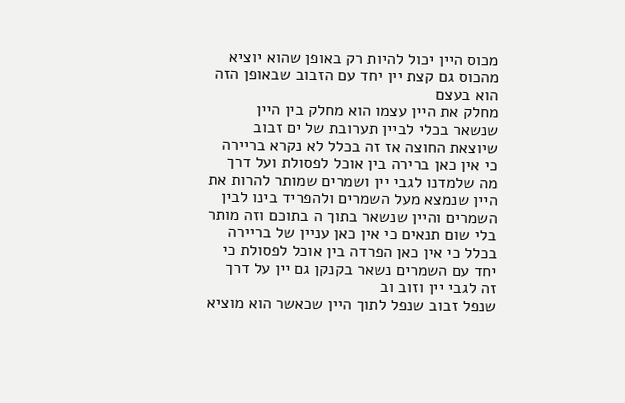מכוס היין יכול להיות רק באופן שהוא יוציא
מהכוס גם קצת יין יחד עם הזבוב שבאופן הזה
הוא בעצם
מחלק את היין עצמו הוא מחלק בין היין
שנשאר בכלי לביין תערובת של ים זבוב
שיוצאת החוצה אז זה בכלל לא נקרא בריירה
כי אין כאן ברירה בין אוכל לפסולת ועל דרך
מה שלמדנו לגבי יין ושמרים שמותר להרות את
היין שנמצא מעל השמרים ולהפריד בינו לבין
השמרים והיין שנשאר בתוך ה בתוכם וזה מותר
בלי שום תנאים כי אין כאן עניין של בריירה
בכלל כי אין כאן הפרדה בין אוכל לפסולת כי
יחד עם השמרים נשאר בקנקן גם יין על דרך
זה לגבי יין וזוב וב
שנפל זבוב שנפל לתוך היין שכאשר הוא מוציא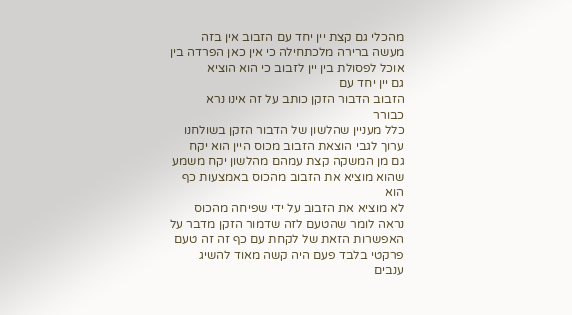מהכלי גם קצת יין יחד עם הזבוב אין בזה
מעשה ברירה מלכתחילה כי אין כאן הפרדה בין
אוכל לפסולת בין יין לזבוב כי הוא הוציא
גם יין יחד עם
הזבוב הדבור הזקן כותב על זה אינו נרא
כבורר
כלל מעניין שהלשון של הדבור הזקן בשולחנו
ערוך לגבי הוצאת הזבוב מכוס היין הוא יקח
גם מן המשקה קצת עמהם מהלשון יקח משמע
שהוא מוציא את הזבוב מהכוס באמצעות כף הוא
לא מוציא את הזבוב על ידי שפיחה מהכוס
נראה לומר שהטעם לזה שדמור הזקן מדבר על
האפשרות הזאת של לקחת עם כף זה זה טעם
פרקטי בלבד פעם היה קשה מאוד להשיג ענבים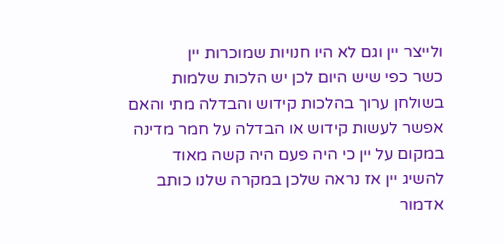ולייצר יין וגם לא היו חנויות שמוכרות יין
כשר כפי שיש היום לכן יש הלכות שלמות
בשולחן ערוך בהלכות קידוש והבדלה מתי והאם
אפשר לעשות קידוש או הבדלה על חמר מדינה
במקום על יין כי היה פעם היה קשה מאוד
להשיג יין אז נראה שלכן במקרה שלנו כותב
אדמור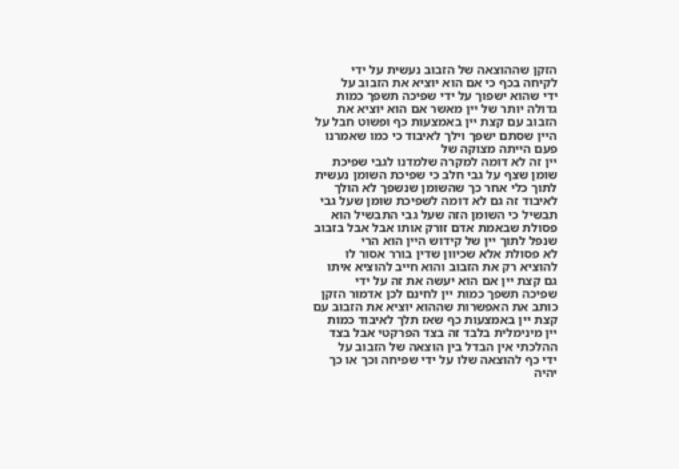הזקן שההוצאה של הזבוב נעשית על ידי
לקיחה בכף כי אם הוא יוציא את הזבוב על
ידי שהוא ישפוך על ידי שפיכה תשפך כמות
גדולה יותר של יין מאשר אם הוא יוציא את
הזבוב עם קצת יין באמצעות כף ופשוט חבל על
היין שסתם ישפך וילך לאיבוד כי כמו שאמרנו
פעם הייתה מצוקה של
יין זה לא דומה למקרה שלמדנו לגבי שפיכת
שומן שצף על גבי חלב כי שפיכת השומן נעשית
לתוך כלי אחר כך שהשומן שנשפך לא הולך
לאיבוד זה גם לא דומה לשפיכת שומן שעל גבי
תבשיל כי השומן הזה שעל גבי התבשיל הוא
פסולת שבאמת אדם זורק אותו אבל אבל בזבוב
שנפל לתוך יין של קידוש היין הוא הרי
לא פסולת אלא שכיוון שדין בורר אסור לו
להוציא רק את הזבוב והוא חייב להוציא איתו
גם קצת יין אם הוא יעשה את זה על ידי
שפיכה תשפך כמות יין לחינם לכן אדמור הזקן
כותב את האפשרות שההוא יוציא את הזבוב עם
קצת יין באמצעות כף שאז תלך לאיבוד כמות
יין מינימלית בלבד זה בצד הפרקטי אבל בצד
ההלכתי אין הבדל בין הוצאה של הזבוב על
ידי כף להוצאה שלו על ידי שפיחה וכך או כך
יהיה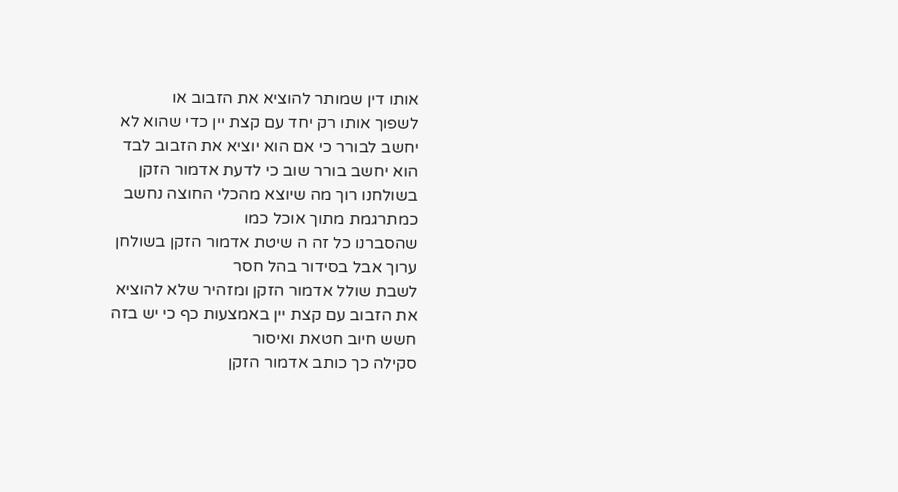אותו דין שמותר להוציא את הזבוב או
לשפוך אותו רק יחד עם קצת יין כדי שהוא לא
יחשב לבורר כי אם הוא יוציא את הזבוב לבד
הוא יחשב בורר שוב כי לדעת אדמור הזקן
בשולחנו רוך מה שיוצא מהכלי החוצה נחשב
כמתרגמת מתוך אוכל כמו
שהסברנו כל זה ה שיטת אדמור הזקן בשולחן
ערוך אבל בסידור בהל חסר
לשבת שולל אדמור הזקן ומזהיר שלא להוציא
את הזבוב עם קצת יין באמצעות כף כי יש בזה
חשש חיוב חטאת ואיסור
סקילה כך כותב אדמור הזקן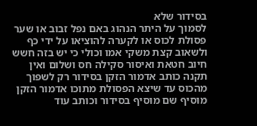בסידור שלא
לסמוך על היתר הנהוג באם נפל זבוב או שער
פסולת לכוס או לקערה להוציאו על ידי כף
ולשאוב קצת משקי אמו וכולי כי יש בזה חשש
חיוב חטאת ואיסור סקילה חס ושלום ואין
תקנה כותב אדמור הזקן בסידור רק לשפוך
מהכוס עד שיצא הפסולת מתוכו אדמור הזקן
מוסיף שם מוסיף בסידור וכותב עוד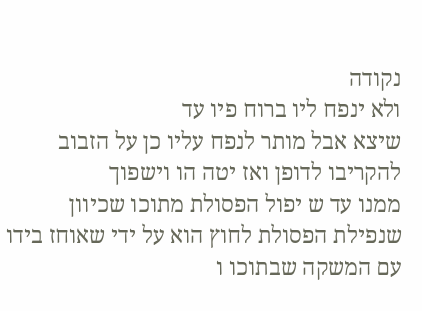נקודה
ולא ינפח ליו ברוח פיו עד
שיצא אבל מותר לנפח עליו כן על הזבוב
להקריבו לדופן ואז יטה הו וישפוך
ממנו עד ש יפול הפסולת מתוכו שכיוון
שנפילת הפסולת לחוץ הוא על ידי שאוחז בידו
עם המשקה שבתוכו ו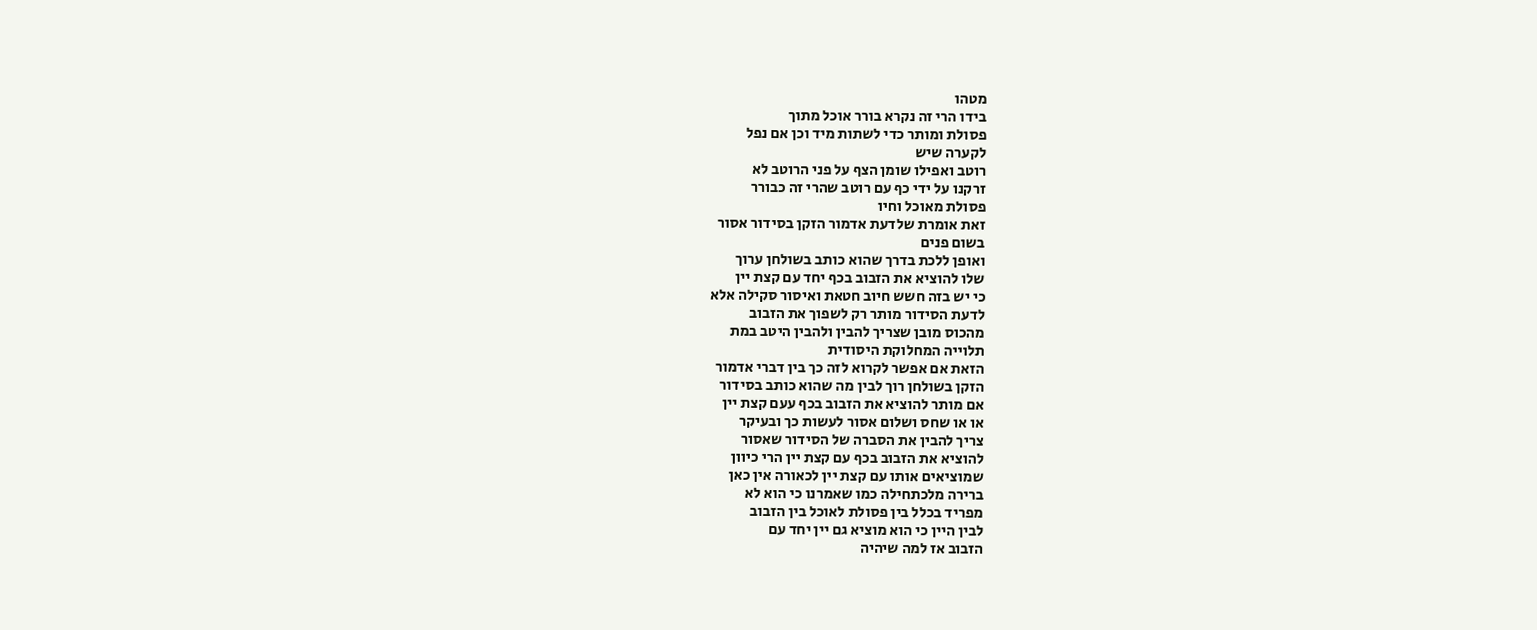מטהו
בידו הרי זה נקרא בורר אוכל מתוך
פסולת ומותר כדי לשתות מיד וכן אם נפל
לקערה שיש
רוטב ואפילו שומן הצף על פני הרוטב לא
זרקנו על ידי כף עם רוטב שהרי זה כבורר
פסולת מאוכל וחיו
זאת אומרת שלדעת אדמור הזקן בסידור אסור
בשום פנים
ואופן ללכת בדרך שהוא כותב בשולחן ערוך
שלו להוציא את הזבוב בכף יחד עם קצת יין
כי יש בזה חשש חיוב חטאת ואיסור סקילה אלא
לדעת הסידור מותר רק לשפוך את הזבוב
מהכוס מובן שצריך להבין ולהבין היטב במת
תלוייה המחלוקת היסודית
הזאת אם אפשר לקרוא לזה כך בין דברי אדמור
הזקן בשולחן רוך לבין מה שהוא כותב בסידור
אם מותר להוציא את הזבוב בכף עעם קצת יין
או או שחס ושלום אסור לעשות כך ובעיקר
צריך להבין את הסברה של הסידור שאסור
להוציא את הזבוב בכף עם קצת יין הרי כיוון
שמוציאים אותו עם קצת יין לכאורה אין כאן
ברירה מלכתחילה כמו שאמרנו כי הוא לא
מפריד בכלל בין פסולת לאוכל בין הזבוב
לבין היין כי הוא מוציא גם יין יחד עם
הזבוב אז למה שיהיה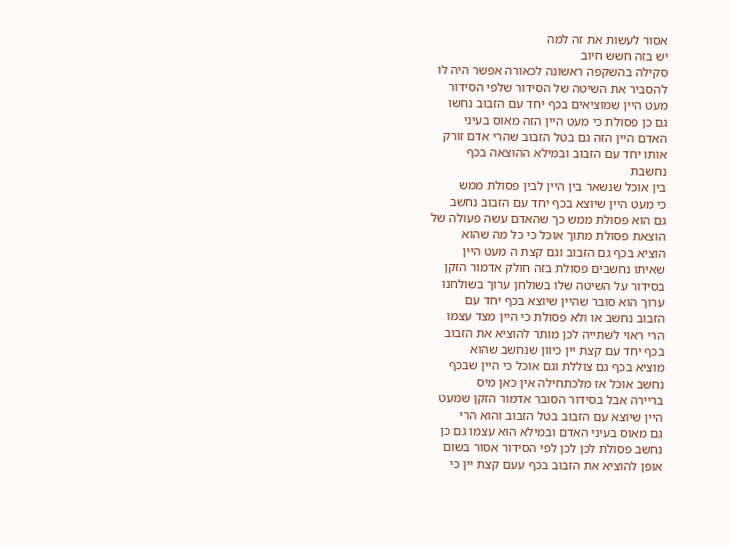אסור לעשות את זה למה
יש בזה חשש חיוב
סקילה בהשקפה ראשונה לכאורה אפשר היה לו
להסביר את השיטה של הסידור שלפי הסידור
מעט היין שמוציאים בכף יחד עם הזבוב נחשו
גם כן פסולת כי מעט היין הזה מאוס בעיני
האדם היין הזה גם בטל הזבוב שהרי אדם זורק
אותו יחד עם הזבוב ובמילא ההוצאה בכף
נחשבת
בין אוכל שנשאר בין היין לבין פסולת ממש
כי מעט היין שיוצא בכף יחד עם הזבוב נחשב
גם הוא פסולת ממש כך שהאדם עשה פעולה של
הוצאת פסולת מתוך אוכל כי כל מה שהוא
הוציא בכף גם הזבוב וגם קצת ה מעט היין
שאיתו נחשבים פסולת בזה חולק אדמור הזקן
בסידור על השיטה שלו בשולחן ערוך בשולחנו
ערוך הוא סובר שהיין שיוצא בכף יחד עם
הזבוב נחשב או ולא פסולת כי היין מצד עצמו
הרי ראוי לשתייה לכן מותר להוציא את הזבוב
בכף יחד עם קצת יין כיוון שנחשב שהוא
מוציא בכף גם צוללת וגם אוכל כי היין שבכף
נחשב אוכל אז מלכתחילה אין כאן מיס
בריירה אבל בסידור הסובר אדמור הזקן שמעט
היין שיוצא עם הזבוב בטל הזבוב והוא הרי
גם מאוס בעיני האדם ובמילא הוא עצמו גם כן
נחשב פסולת לכן לכן לפי הסידור אסור בשום
אופן להוציא את הזבוב בכף עעם קצת יין כי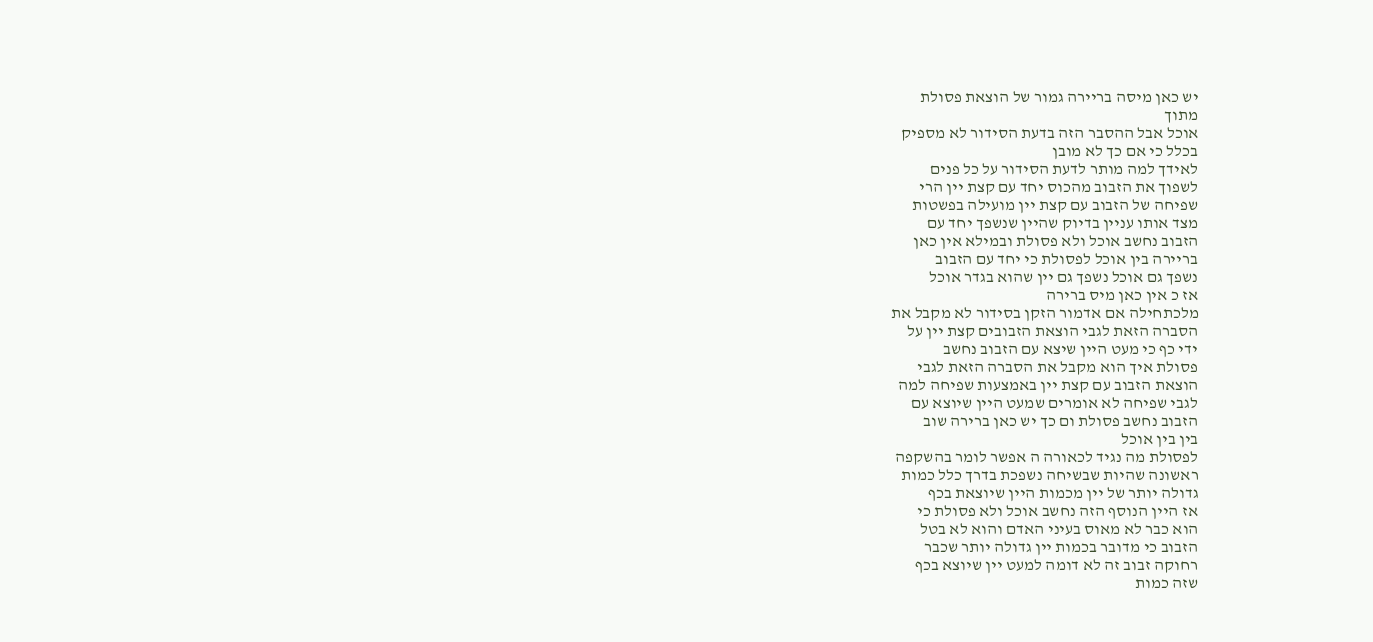יש כאן מיסה בריירה גמור של הוצאת פסולת
מתוך
אוכל אבל ההסבר הזה בדעת הסידור לא מספיק
בכלל כי אם כך לא מובן
לאידך למה מותר לדעת הסידור על כל פנים
לשפוך את הזבוב מהכוס יחד עם קצת יין הרי
שפיחה של הזבוב עם קצת יין מועילה בפשטות
מצד אותו עניין בדיוק שהיין שנשפך יחד עם
הזבוב נחשב אוכל ולא פסולת ובמילא אין כאן
בריירה בין אוכל לפסולת כי יחד עם הזבוב
נשפך גם אוכל נשפך גם יין שהוא בגדר אוכל
אז כ אין כאן מיס ברירה
מלכתחילה אם אדמור הזקן בסידור לא מקבל את
הסברה הזאת לגבי הוצאת הזבובים קצת יין על
ידי כף כי מעט היין שיצא עם הזבוב נחשב
פסולת איך הוא מקבל את הסברה הזאת לגבי
הוצאת הזבוב עם קצת יין באמצעות שפיחה למה
לגבי שפיחה לא אומרים שמעט היין שיוצא עם
הזבוב נחשב פסולת ום כך יש כאן ברירה שוב
בין בין אוכל
לפסולת מה נגיד לכאורה ה אפשר לומר בהשקפה
ראשונה שהיות שבשיחה נשפכת בדרך כלל כמות
גדולה יותר של יין מכמות היין שיוצאת בכף
אז היין הנוסף הזה נחשב אוכל ולא פסולת כי
הוא כבר לא מאוס בעיני האדם והוא לא בטל
הזבוב כי מדובר בכמות יין גדולה יותר שכבר
רחוקה זבוב זה לא דומה למעט יין שיוצא בכף
שזה כמות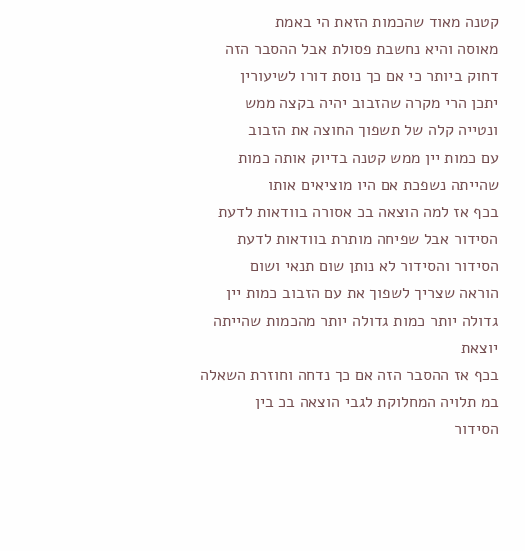קטנה מאוד שהכמות הזאת הי באמת
מאוסה והיא נחשבת פסולת אבל ההסבר הזה
דחוק ביותר כי אם כך נוסת דורו לשיעורין
יתכן הרי מקרה שהזבוב יהיה בקצה ממש
ונטייה קלה של תשפוך החוצה את הזבוב
עם כמות יין ממש קטנה בדיוק אותה כמות
שהייתה נשפכת אם היו מוציאים אותו
בכף אז למה הוצאה בכ אסורה בוודאות לדעת
הסידור אבל שפיחה מותרת בוודאות לדעת
הסידור והסידור לא נותן שום תנאי ושום
הוראה שצריך לשפוך את עם הזבוב כמות יין
גדולה יותר כמות גדולה יותר מהכמות שהייתה
יוצאת
בכף אז ההסבר הזה אם כך נדחה וחוזרת השאלה
במ תלויה המחלוקת לגבי הוצאה בכ בין
הסידור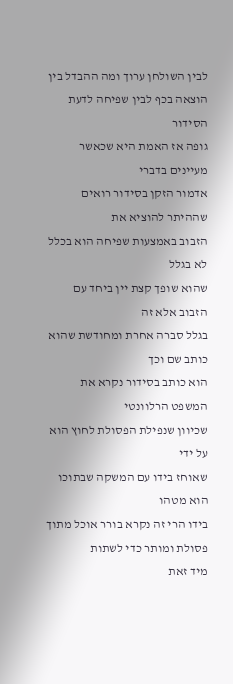לבין השולחן ערוך ומה ההבדל בין
הוצאה בכף לבין שפיחה לדעת הסידור
גופה אז האמת היא שכאשר מעיינים בדברי
אדמור הזקן בסידור רואים שההיתר להוציא את
הזבוב באמצעות שפיחה הוא בכלל לא בגלל
שהוא שופך קצת יין ביחד עם הזבוב אלא זה
בגלל סברה אחרת ומחודשת שהוא כותב שם וכך
הוא כותב בסידור נקרא את המשפט הרלוונטי
שכיוון שנפילת הפסולת לחוץ הוא על ידי
שאוחז בידו עם המשקה שבתוכו הוא מטהו
בידו הרי זה נקרא בורר אוכל מתוך
פסולת ומותר כדי לשתות
מיד זאת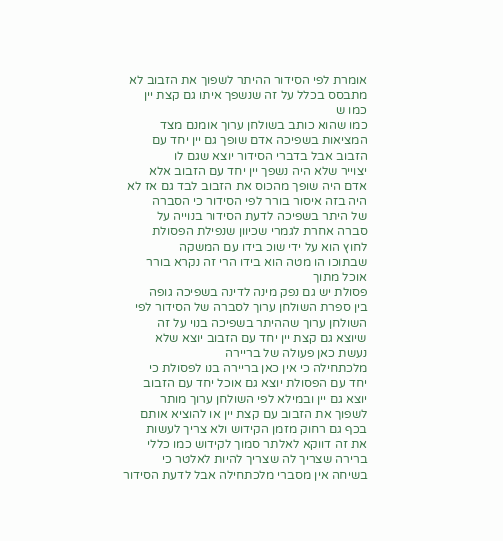אומרת לפי הסידור ההיתר לשפוך את הזבוב לא
מתבסס בכלל על זה שנשפך איתו גם קצת יין
כמו ש
כמו שהוא כותב בשולחן ערוך אומנם מצד
המציאות בשפיכה אדם שופך גם יין יחד עם
הזבוב אבל בדברי הסידור יוצא שגם לו
יצוייר שלא היה נשפך יין יחד עם הזבוב אלא
אדם היה שופך מהכוס את הזבוב לבד גם אז לא
היה בזה איסור בורר לפי הסידור כי הסברה
של היתר בשפיכה לדעת הסידור בנוייה על
סברה אחרת לגמרי שכיוון שנפילת הפסולת
לחוץ הוא על ידי שוכ בידו עם המשקה
שבתוכו הו מטה הוא בידו הרי זה נקרא בורר
אוכל מתוך
פסולת יש גם נפק מינה לדינה בשפיכה גופה
בין ספרת השולחן ערוך לסברה של הסידור לפי
השולחן ערוך שההיתר בשפיכה בנוי על זה
שיוצא גם קצת יין יחד עם הזבוב יוצא שלא
נעשת כאן פעולה של בריירה
מלכתחילה כי אין כאן בריירה בנו לפסולת כי
יחד עם הפסולת יוצא גם אוכל יחד עם הזבוב
יוצא גם יין ובמילא לפי השולחן ערוך מותר
לשפוך את הזבוב עם קצת יין או להוציא אותם
בכף גם רחוק מזמן הקידוש ולא צריך לעשות
את זה דווקא לאלתר סמוך לקידוש כמו כללי
ברירה שצריך לה שצריך להיות לאלטר כי
בשיחה אין מסברי מלכתחילה אבל לדעת הסידור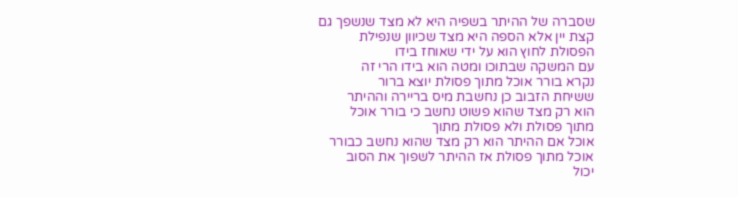שסברה של ההיתר בשפיה היא לא מצד שנשפך גם
קצת יין אלא הספה היא מצד שכיוון שנפילת
הפסולת לחוץ הוא על ידי שאוחז בידו
עם המשקה שבתוכו ומטה הוא בידו הרי זה
נקרא בורר אוכל מתוך פסולת יוצא ברור
ששיחת הזבוב כן נחשבת מיס בריירה וההיתר
הוא רק מצד שהוא פשוט נחשב כי בורר אוכל
מתוך פסולת ולא פסולת מתוך
אוכל אם ההיתר הוא רק מצד שהוא נחשב כבורר
אוכל מתוך פסולת אז ההיתר לשפוך את הסוב
יכול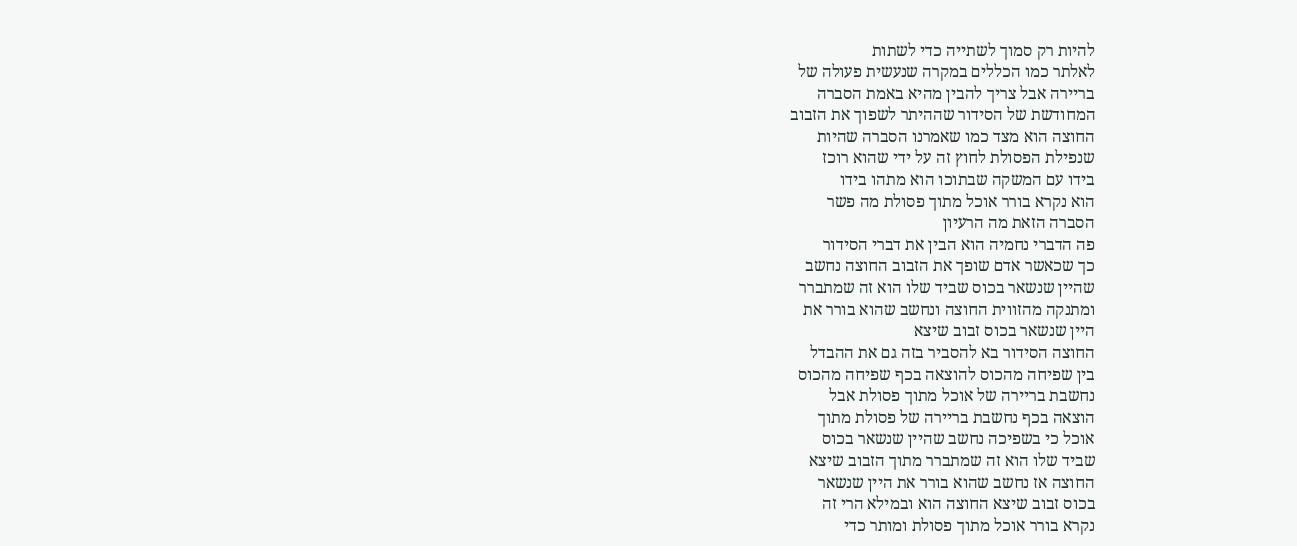להיות רק סמוך לשתייה כדי לשתות
לאלתר כמו הכללים במקרה שנעשית פעולה של
בריירה אבל צריך להבין מהיא באמת הסברה
המחודשת של הסידור שההיתר לשפוך את הזבוב
החוצה הוא מצד כמו שאמרנו הסברה שהיות
שנפילת הפסולת לחוץ זה על ידי שהוא רוכז
בידו עם המשקה שבתוכו הוא מתהו בידו
הוא נקרא בורר אוכל מתוך פסולת מה פשר
הסברה הזאת מה הרעיון
פה הדברי נחמיה הוא הבין את דברי הסידור
כך שכאשר אדם שופך את הזבוב החוצה נחשב
שהיין שנשאר בכוס שביד שלו הוא זה שמתברר
ומתנקה מהזווית החוצה ונחשב שהוא בורר את
היין שנשאר בכוס זבוב שיצא
החוצה הסידור בא להסביר בזה גם את ההבדל
בין שפיחה מהכוס להוצאה בכף שפיחה מהכוס
נחשבת בריירה של אוכל מתוך פסולת אבל
הוצאה בכף נחשבת בריירה של פסולת מתוך
אוכל כי בשפיכה נחשב שהיין שנשאר בכוס
שביד שלו הוא זה שמתברר מתוך הזבוב שיצא
החוצה אז נחשב שהוא בורר את היין שנשאר
בכוס זבוב שיצא החוצה הוא ובמילא הרי זה
נקרא בורר אוכל מתוך פסולת ומותר כדי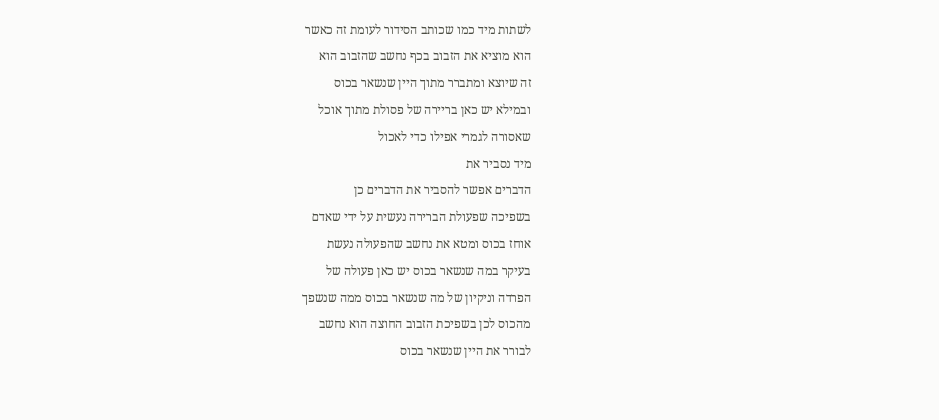לשתות מיד כמו שכותב הסידור לעומת זה כאשר
הוא מוציא את הזבוב בכף נחשב שהזבוב הוא
זה שיוצא ומתברר מתוך היין שנשאר בכוס
ובמילא יש כאן בריירה של פסולת מתוך אוכל
שאסורה לגמרי אפילו כדי לאכול
מיד נסביר את
הדברים אפשר להסביר את הדברים כן
בשפיכה שפעולת הברירה נעשית על ידי שאדם
אוחז בכוס ומטא את נחשב שהפעולה נעשת
בעיקר במה שנשאר בכוס יש כאן פעולה של
הפרדה וניקיון של מה שנשאר בכוס ממה שנשפך
מהכוס לכן בשפיכת הזבוב החוצה הוא נחשב
לבורר את היין שנשאר בכוס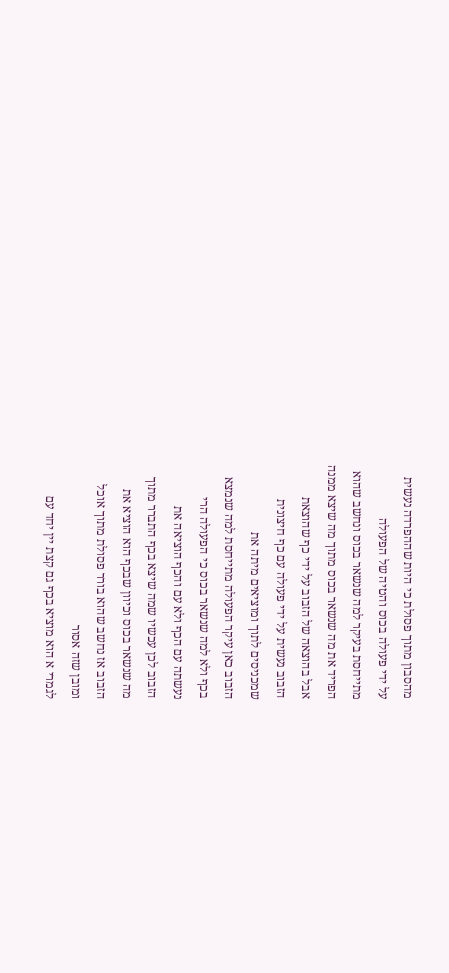מהסבון מתוך פסולת כי היות שההפרדה נעשית
על ידי פעולה בכוס והטיה של הפעולה
מתייחסת בעיקר למה שנשאר בכוס ונחשב שהוא
הפריד את מה שנשאר בכוס מתוך מה שיצא ממנה
אבל בהוצאה של הזבוב על ידי כף שהוצאת
הזבוב נעשית על ידי פעולה עם כף חיצונית
שמכניסים לתוך ומוציאים מיתה את
הזבוב כאן עיקר הפעולה מתייחסת למה שנמצא
בכף ולא למה שנשאר בכוס כי הפעולה הרי
נעשתה עם הכף ולא עם והכף הוציאה את
הזבוב לכן עכשיו שמה שיצא בכף התברר מתוך
מה שנשאר בכוס וכיוון שבכף הוא הוציא את
הזבוב אז נחשב שהוא בורר פסולת מתוך אוכל
ומובן שזה אסור
לגמרי א הוא מוציא בכף גם קצת יין יחד עם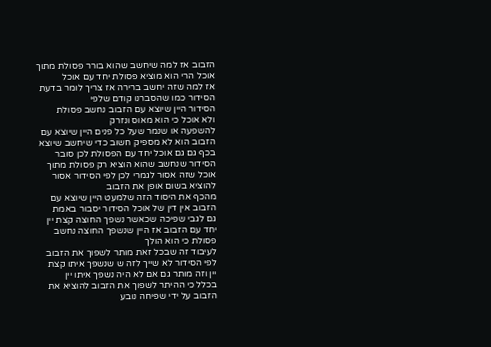הזבוב אז למה שיחשב שהוא בורר פסולת מתוך
אוכל הרי הוא מוציא פסולת יחד עם אוכל
אז למה שזה יחשב ברירה אז צריך לומר בדעת
הסידור כמו שהסברנו קודם שלפי
הסידור היין שיוצא עם הזבוב נחשב פסולת
ולא אוכל כי הוא מאוס ונזרק
להשפעה או שנמר שעל כל פנים היין שיוצא עם
הזבוב הוא לא מספיק חשוב כדי שיחשב שיוצא
בכף גם גם אוכל יחד עם הפסולת לכן סובר
הסידור שנחשב שהוא הוציא רק פסולת מתוך
אוכל שזה אסור לגמרי לכן לפי הסידור אסור
להוציא בשום אופן את הזבוב
מהכף את היסוד הזה שלמעט היין שיוצא עם
הזבוב אין דין של אוכל הסידור יסבור באמת
גם לגבי שפיכה שכאשר נשפך החוצה קצת יין
יחד עם הזבוב אז היין שנשפך החוצה נחשב
פסולת כי הוא הולך
לעיבוד זה שבכל זאת מותר לשפוך את הזבוב
לפי הסידור לא שייך לזה ש שנשפך איתו קצת
יין וזה מותר גם אם לא היה נשפך איתו יין
בכלל כי ההיתר לשפוך את הזבוב להוציא את
הזבוב על ידי שפיחה נובע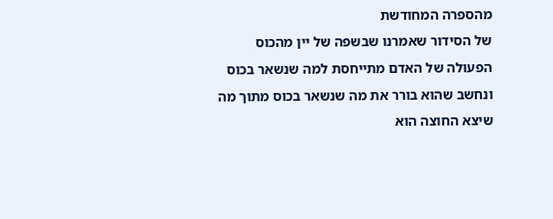מהספרה המחודשת
של הסידור שאמרנו שבשפה של יין מהכוס
הפעולה של האדם מתייחסת למה שנשאר בכוס
ונחשב שהוא בורר את מה שנשאר בכוס מתוך מה
שיצא החוצה הוא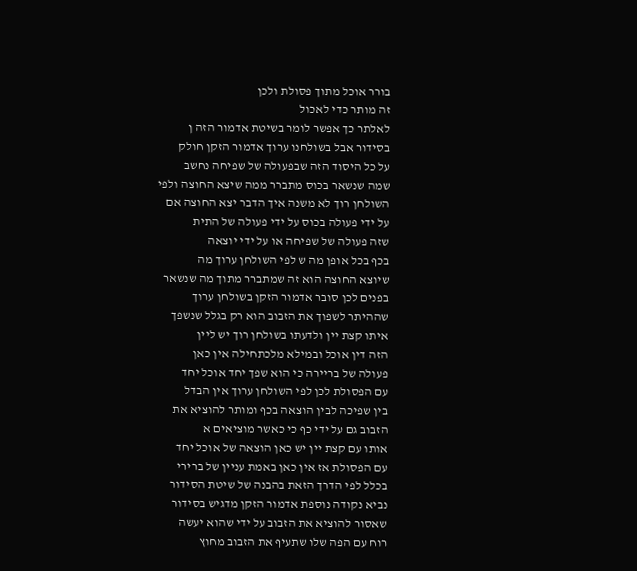בורר אוכל מתוך פסולת ולכן
זה מותר כדי לאכול
לאלתר כך אפשר לומר בשיטת אדמור הזה ן
בסידור אבל בשולחנו ערוך אדמור הזקן חולק
על כל היסוד הזה שבפעולה של שפיחה נחשב
שמה שנשאר בכוס מתברר ממה שיצא החוצה ולפי
השולחן רוך לא משנה איך הדבר יצא החוצה אם
על ידי פעולה בכוס על ידי פעולה של התית
שזה פעולה של שפיחה או על ידי יוצאה
בכף בכל אופן מה ש לפי השולחן ערוך מה
שיוצא החוצה הוא זה שמתברר מתוך מה שנשאר
בפנים לכן סובר אדמור הזקן בשולחן ערוך
שההיתר לשפוך את הזבוב הוא רק בגלל שנשפך
איתו קצת יין ולדעתו בשולחן רוך יש ליין
הזה דין אוכל ובמילא מלכתחילה אין כאן
פעולה של בריירה כי הוא שפך יחד אוכל יחד
עם הפסולת לכן לפי השולחן ערוך אין הבדל
בין שפיכה לבין הוצאה בכף ומותר להוציא את
הזבוב גם על ידי כף כי כאשר מוציאים א
אותו עם קצת יין יש כאן הוצאה של אוכל יחד
עם הפסולת אז אין כאן באמת עניין של ברירי
בכלל לפי הדרך הזאת בהבנה של שיטת הסידור
נביא נקודה נוספת אדמור הזקן מדגיש בסידור
שאסור להוציא את הזבוב על ידי שהוא יעשה
רוח עם הפה שלו שתעיף את הזבוב מחוץ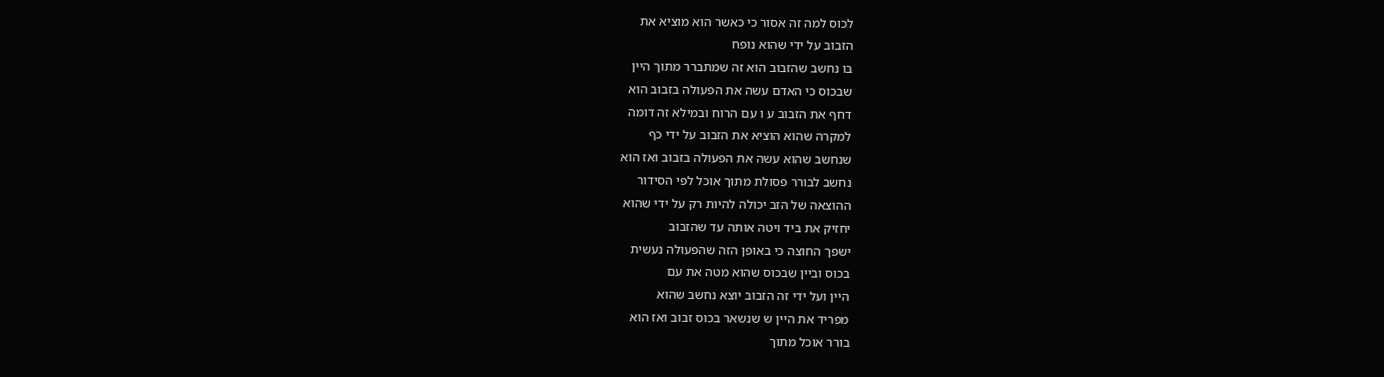לכוס למה זה אסור כי כאשר הוא מוציא את
הזבוב על ידי שהוא נופח
בו נחשב שהזבוב הוא זה שמתברר מתוך היין
שבכוס כי האדם עשה את הפעולה בזבוב הוא
דחף את הזבוב ע ו עם הרוח ובמילא זה דומה
למקרה שהוא הוציא את הזבוב על ידי כף
שנחשב שהוא עשה את הפעולה בזבוב ואז הוא
נחשב לבורר פסולת מתוך אוכל לפי הסידור
ההוצאה של הזב יכולה להיות רק על ידי שהוא
יחזיק את ביד ויטה אותה עד שהזבוב
ישפך החוצה כי באופן הזה שהפעולה נעשית
בכוס וביין שבכוס שהוא מטה את עם
היין ועל ידי זה הזבוב יוצא נחשב שהוא
מפריד את היין ש שנשאר בכוס זבוב ואז הוא
בורר אוכל מתוך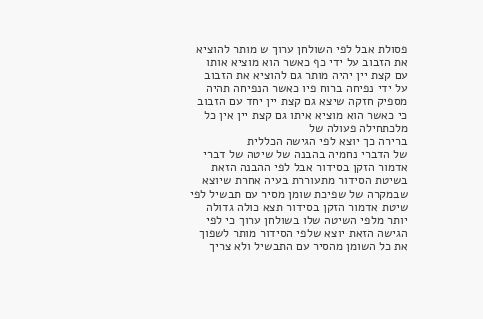פסולת אבל לפי השולחן ערוך ש מותר להוציא
את הזבוב על ידי כף כאשר הוא מוציא אותו
עם קצת יין יהיה מותר גם להוציא את הזבוב
על ידי נפיחה ברוח פיו כאשר הנפיחה תהיה
מספיק חזקה שיצא גם קצת יין יחד עם הזבוב
כי כאשר הוא מוציא איתו גם קצת יין אין כל
מלכתחילה פעולה של
ברירה כך יוצא לפי הגישה הכללית
של הדברי נחמיה בהבנה של שיטה של דברי
אדמור הזקן בסידור אבל לפי ההבנה הזאת
בשיטת הסידור מתעוררת בעיה אחרת שיוצא
שבמקרה של שפיכת שומן מסיר עם תבשיל לפי
שיטת אדמור הזקן בסידור תצא כולה גדולה
יותר מלפי השיטה שלו בשולחן ערוך כי לפי
הגישה הזאת יוצא שלפי הסידור מותר לשפוך
את כל השומן מהסיר עם התבשיל ולא צריך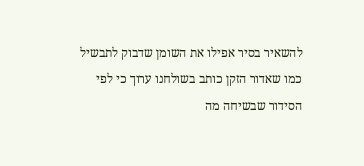להשאיר בסיר אפילו את השומן שדבוק לתבשיל
כמו שאדור הזקן כותב בשולחנו ערוך כי לפי
הסידור שבשיחה מה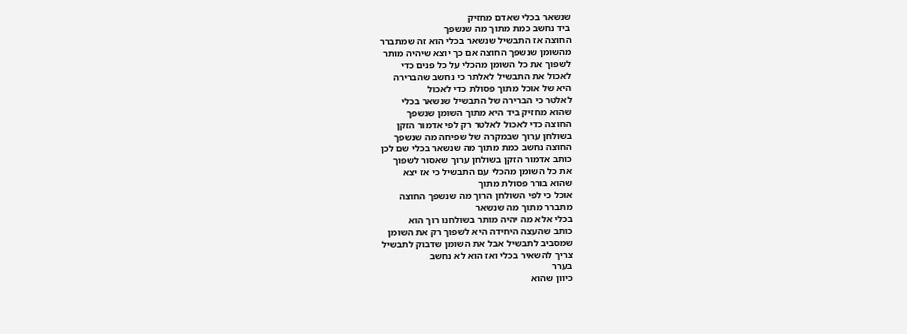שנשאר בכלי שאדם מחזיק
ביד נחשב כמת מתוך מה שנשפך
החוצה אז התבשיל שנשאר בכלי הוא זה שמתברר
מהשומן שנשפך החוצה אם כך יוצא שיהיה מותר
לשפוך את כל השומן מהכלי על כל פנים כדי
לאכול את התבשיל לאלתר כי נחשב שהברירה
היא של אוכל מתוך פסולת כדי לאכול
לאלטר כי הברירה של התבשיל שנשאר בכלי
שהוא מחזיק ביד היא מתוך השומן שנשפך
החוצה כדי לאכול לאלטר רק לפי אדמור הזקן
בשולחן ערוך שבמקרה של שפיחה מה שנשפך
החוצה נחשב כמת מתוך מה שנשאר בכלי שם לכן
כותב אדמור הזקן בשולחן ערוך שאסור לשפוך
את כל השומן מהכלי עם התבשיל כי אז יצא
שהוא בורר פסולת מתוך
אוכל כי לפי השולחן הרוך מה שנשפך החוצה
מתברר מתוך מה שנשאר
בכלי אלא מה יהיה מותר בשולחנו רוך הוא
כותב שהעצה היחידה היא לשפוך רק את השומן
שמסביב לתבשיל אבל את השומן שדבוק לתבשיל
צריך להשאיר בכלי ואז הוא לא נחשב
בערר
כיוון שהוא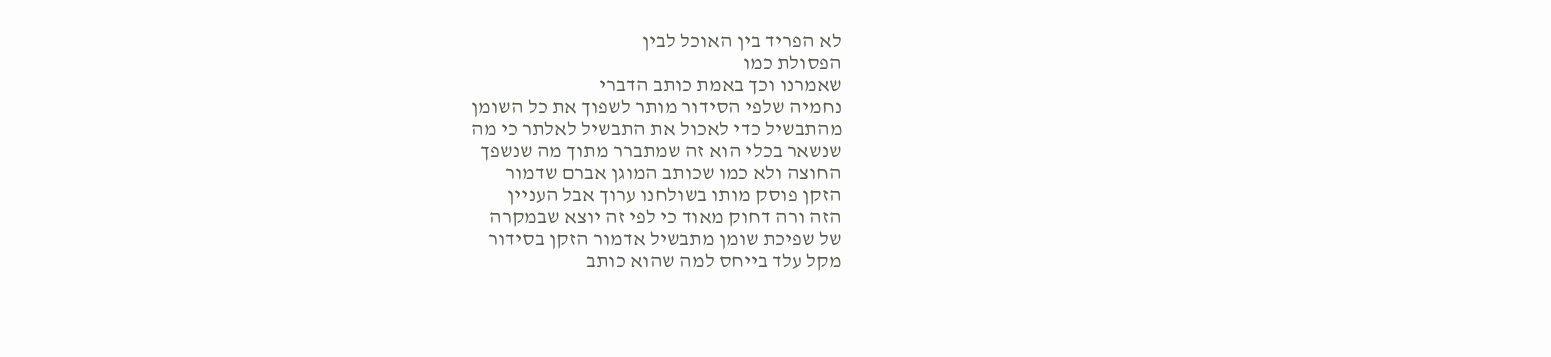לא הפריד בין האוכל לבין
הפסולת כמו
שאמרנו וכך באמת כותב הדברי
נחמיה שלפי הסידור מותר לשפוך את כל השומן
מהתבשיל כדי לאכול את התבשיל לאלתר כי מה
שנשאר בכלי הוא זה שמתברר מתוך מה שנשפך
החוצה ולא כמו שכותב המוגן אברם שדמור
הזקן פוסק מותו בשולחנו ערוך אבל העניין
הזה ורה דחוק מאוד כי לפי זה יוצא שבמקרה
של שפיכת שומן מתבשיל אדמור הזקן בסידור
מקל עלד בייחס למה שהוא כותב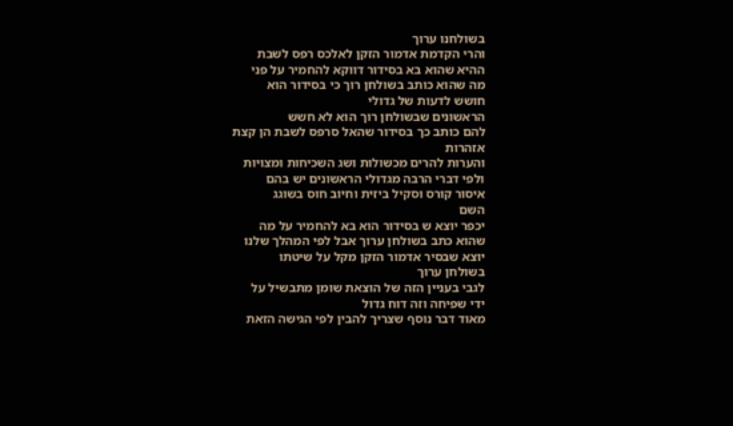בשולחנו ערוך
והרי הקדמת אדמור הזקן לאלכס רפס לשבת
ההיא שהוא בא בסידור דווקא להחמיר על פני
מה שהוא כותב בשולחן רוך כי בסידור הוא
חושש לדעות של גדולי
הראשונים שבשולחן רוך הוא לא חשש
להם כותב כך בסידור שהאל סרפס לשבת הן קצת
אזהרות
והערות להרים מכשולות ושג השכיחות ומצויות
ולפי דברי הרבה מגדולי הראשונים יש בהם
איסור קורס וסקיל ביזית וחיוב חוס בשוגג
השם
יכפר יוצא ש בסידור הוא בא להחמיר על מה
שהוא כתב בשולחן ערוך אבל לפי המהלך שלנו
יוצא שבסיר אדמור הזקן מקל על שיטתו
בשולחן ערוך
לגבי בעניין הזה של הוצאת שומן מתבשיל על
ידי שפיחה וזה דוח גדול
מאוד דבר נוסף שצריך להבין לפי הגישה הזאת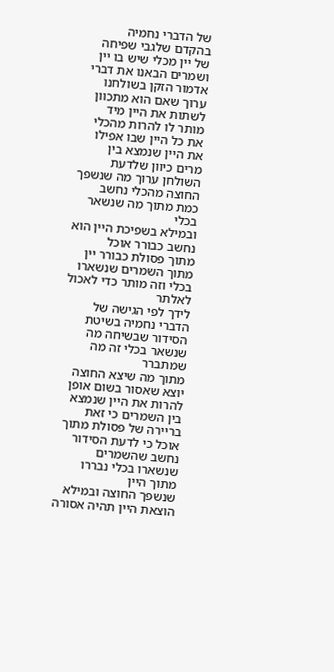של הדברי נחמיה
בהקדם שלגבי שפיחה של יין מכלי שיש בו יין
ושמרים הבאנו את דברי אדמור הזקן בשולחנו
ערוך שאם הוא מתכוון לשתות את היין מיד
מותר לו להרות מהכלי את כל היין שבו אפילו
את היין שנמצא בין
מרים כיוון שלדעת השולחן ערוך מה שנשפך
החוצה מהכלי נחשב כמת מתוך מה שנשאר בכלי
ובמילא בשפיכת היין הוא נחשב כבורר אוכל
מתוך פסולת כבורר יין מתוך השמרים שנשארו
בכלי וזה מותר כדי לאכול
לאלתר
לידך לפי הגישה של הדברי נחמיה בשיטת
הסידור שבשיחה מה שנשאר בכלי זה מה שמתברר
מתוך מה שיצא החוצה יוצא שאסור בשום אופן
להרות את היין שנמצא בין השמרים כי זאת
בריירה של פסולת מתוך אוכל כי לדעת הסידור
נחשב שהשמרים שנשארו בכלי נבררו מתוך היין
שנשפך החוצה ובמילא הוצאת היין תהיה אסורה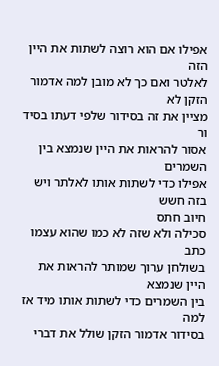אפילו אם הוא רוצה לשתות את היין הזה
לאלטר ואם כך לא מובן למה אדמור הזקן לא
מציין את זה בסידור שלפי דעתו בסיד ור
אסור להראות את היין שנמצא בין השמרים
אפילו כדי לשתות אותו לאלתר ויש בזה חשש
חיוב חתס
סכילה ולא שזה לא כמו שהוא עצמו כתב
בשולחן ערוך שמותר להראות את היין שנמצא
בין השמרים כדי לשתות אותו מיד אז למה
בסידור אדמור הזקן שולל את דברי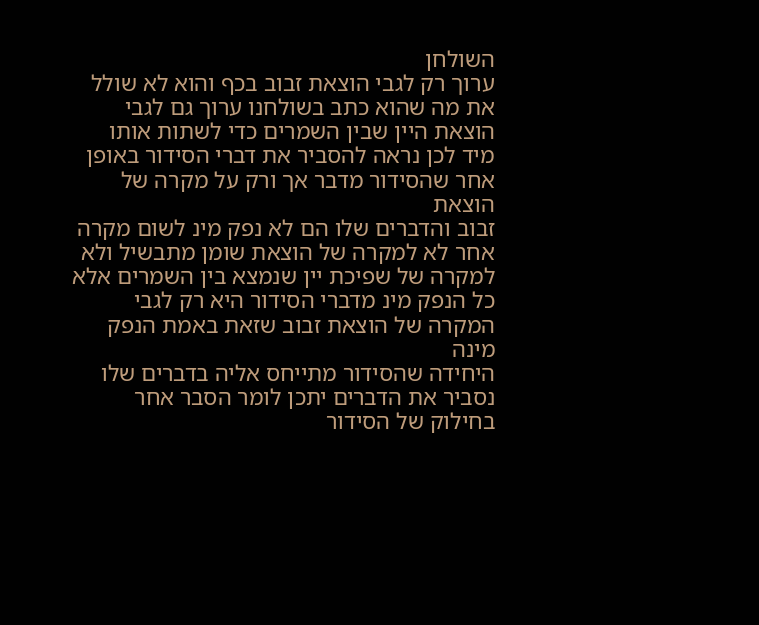השולחן
ערוך רק לגבי הוצאת זבוב בכף והוא לא שולל
את מה שהוא כתב בשולחנו ערוך גם לגבי
הוצאת היין שבין השמרים כדי לשתות אותו
מיד לכן נראה להסביר את דברי הסידור באופן
אחר שהסידור מדבר אך ורק על מקרה של הוצאת
זבוב והדברים שלו הם לא נפק מינ לשום מקרה
אחר לא למקרה של הוצאת שומן מתבשיל ולא
למקרה של שפיכת יין שנמצא בין השמרים אלא
כל הנפק מינ מדברי הסידור היא רק לגבי
המקרה של הוצאת זבוב שזאת באמת הנפק מינה
היחידה שהסידור מתייחס אליה בדברים שלו
נסביר את הדברים יתכן לומר הסבר אחר
בחילוק של הסידור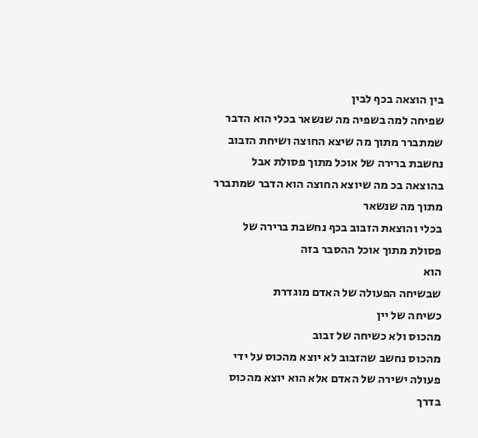בין הוצאה בכף לבין
שפיחה למה בשפיה מה שנשאר בכלי הוא הדבר
שמתברר מתוך מה שיצא החוצה ושיחת הזבוב
נחשבת ברירה של אוכל מתוך פסולת אבל
בהוצאה בכ מה שיוצא החוצה הוא הדבר שמתברר
מתוך מה שנשאר
בכלי והוצאת הזבוב בכף נחשבת ברירה של
פסולת מתוך אוכל ההסבר בזה
הוא
שבשיחה הפעולה של האדם מוגדרת
כשיחה של יין
מהכוס ולא כשיחה של זבוב
מהכוס נחשב שהזבוב לא יוצא מהכוס על ידי
פעולה ישירה של האדם אלא הוא יוצא מהכוס
בדרך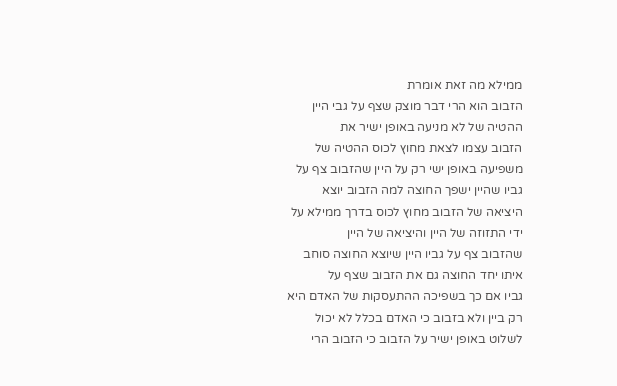ממילא מה זאת אומרת
הזבוב הוא הרי דבר מוצק שצף על גבי היין
ההטיה של לא מניעה באופן ישיר את
הזבוב עצמו לצאת מחוץ לכוס ההטיה של
משפיעה באופן ישי רק על היין שהזבוב צף על
גביו שהיין ישפך החוצה למה הזבוב יוצא
היציאה של הזבוב מחוץ לכוס בדרך ממילא על
ידי התזוזה של היין והיציאה של היין
שהזבוב צף על גביו היין שיוצא החוצה סוחב
איתו יחד החוצה גם את הזבוב שצף על
גביו אם כך בשפיכה ההתעסקות של האדם היא
רק ביין ולא בזבוב כי האדם בכלל לא יכול
לשלוט באופן ישיר על הזבוב כי הזבוב הרי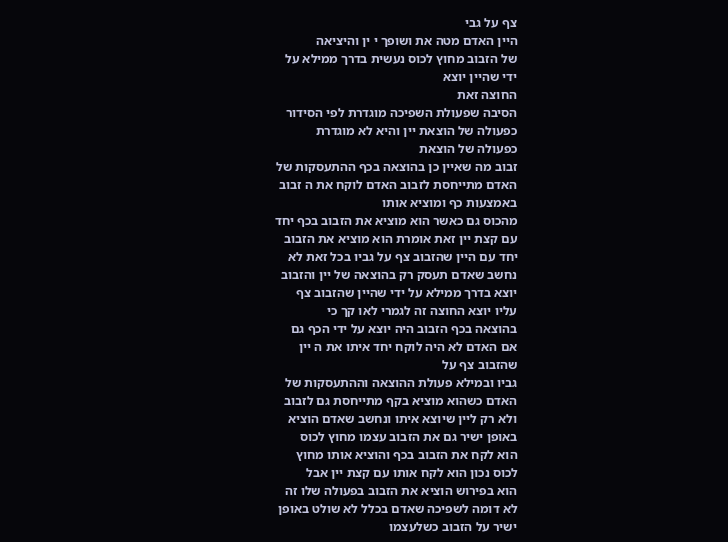צף על גבי
היין האדם מטה את ושופך י ין והיציאה
של הזבוב מחוץ לכוס נעשית בדרך ממילא על
ידי שהיין יוצא
החוצה זאת
הסיבה שפעולת השפיכה מוגדרת לפי הסידור
כפעולה של הוצאת יין והיא לא מוגדרת
כפעולה של הוצאת
זבוב מה שאיין כן בהוצאה בכף ההתעסקות של
האדם מתייחסת לזבוב האדם לוקח את ה זבוב
באמצעות כף ומוציא אותו
מהכוס גם כאשר הוא מוציא את הזבוב בכף יחד
עם קצת יין זאת אומרת הוא מוציא את הזבוב
יחד עם היין שהזבוב צף על גביו בכל זאת לא
נחשב שאדם תעסק רק בהוצאה של יין והזבוב
יוצא בדרך ממילא על ידי שהיין שהזבוב צף
עליו יוצא החוצה זה לגמרי לאו קך כי
בהוצאה בכף הזבוב היה יוצא על ידי הכף גם
אם האדם לא היה לוקח יחד איתו את ה יין
שהזבוב צף על
גביו ובמילא פעולת ההוצאה וההתעסקות של
האדם כשהוא מוציא בקף מתייחסת גם לזבוב
ולא רק ליין שיוצא איתו ונחשב שאדם הוציא
באופן ישיר גם את הזבוב עצמו מחוץ לכוס
הוא לקח את הזבוב בכף והוציא אותו מחוץ
לכוס נכון הוא לקח אותו עם קצת יין אבל
הוא בפירוש הוציא את הזבוב בפעולה שלו זה
לא דומה לשפיכה שאדם בכלל לא שולט באופן
ישיר על הזבוב כשלעצמו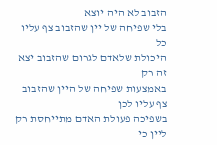הזבוב לא היה יוצא
בלי שפיחה של יין שהזבוב צף עליו כל
היכולת שלאדם לגרום שהזבוב יצא זה רק
באמצעות שפיחה של היין שהזבוב צף עליו לכן
בשפיכה פעולת האדם מתייחסת רק ליין כי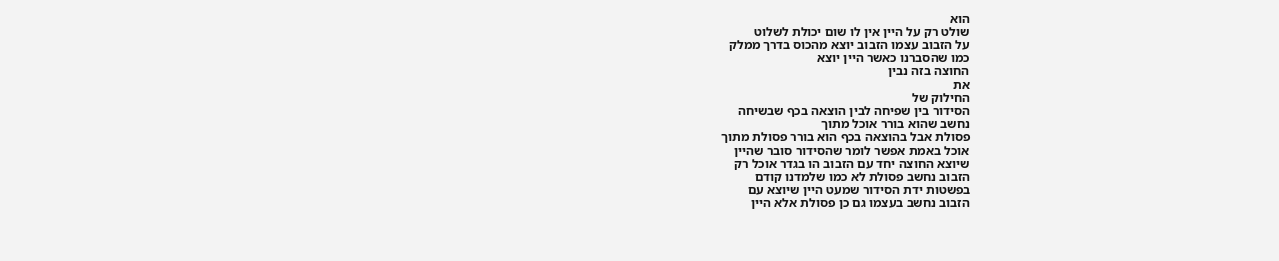הוא
שולט רק על היין אין לו שום יכולת לשלוט
על הזבוב עצמו הזבוב יוצא מהכוס בדרך ממלק
כמו שהסברנו כאשר היין יוצא
החוצה בזה נבין
את
החילוק של
הסידור בין שפיחה לבין הוצאה בכף שבשיחה
נחשב שהוא בורר אוכל מתוך
פסולת אבל בהוצאה בכף הוא בורר פסולת מתוך
אוכל באמת אפשר לומר שהסידור סובר שהיין
שיוצא החוצה יחד עם הזבוב הו בגדר אוכל רק
הזבוב נחשב פסולת לא כמו שלמדנו קודם
בפשטות ידת הסידור שמעט היין שיוצא עם
הזבוב נחשב בעצמו גם כן פסולת אלא היין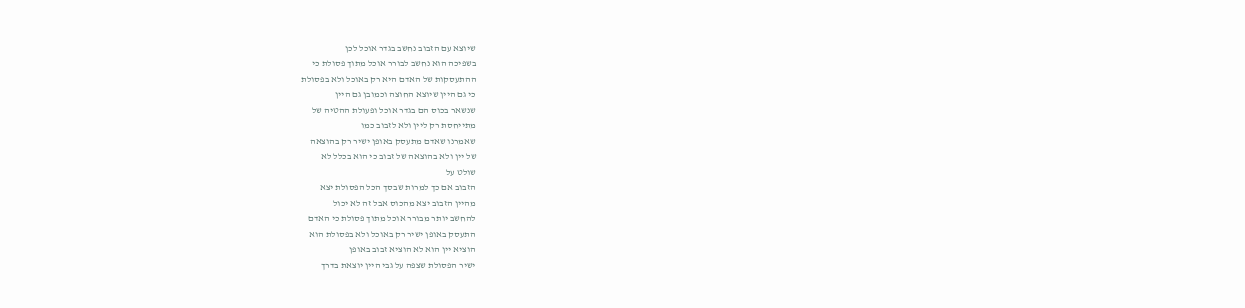שיוצא עם הזבוב נחשב בגדר אוכל לכן
בשפיכה הוא נחשב לבורר אוכל מתוך פסולת כי
ההתעסקות של האדם היא רק באוכל ולא בפסולת
כי גם היין שיוצא החוצה וכמובן גם היין
שנשאר בכוס הם בגדר אוכל ופעולת ההטיה של
מתייחסת רק ליין ולא לזבוב כמו
שאמרנו שאדם מתעסק באופן ישיר רק בהוצאה
של יין ולא בהוצאה של זבוב כי הוא בכלל לא
שולט על
הזבוב אם כך למרות שבסך הכל הפסולת יצא
מהיין הזבוב יצא מהכוס אבל זה לא יכול
להחשב יותר מבורר אוכל מתוך פסולת כי האדם
התעסק באופן ישיר רק באוכל ולא בפסולת הוא
הוציא יין הוא לא הוציא זבוב באופן
ישיר הפסולת שצפה על גבי היין יוצאת בדרך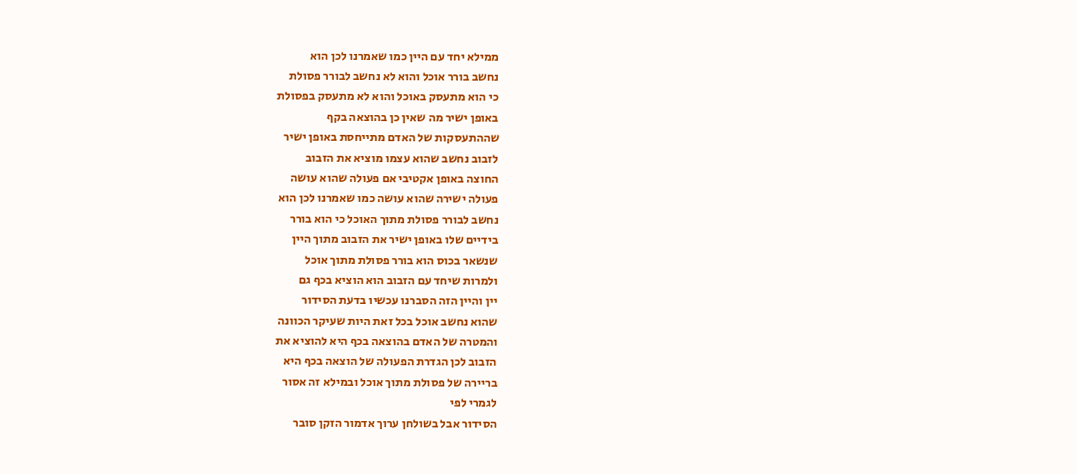ממילא יחד עם היין כמו שאמרנו לכן הוא
נחשב בורר אוכל והוא לא נחשב לבורר פסולת
כי הוא מתעסק באוכל והוא לא מתעסק בפסולת
באופן ישיר מה שאין כן בהוצאה בקף
שההתעסקות של האדם מתייחסת באופן ישיר
לזבוב נחשב שהוא עצמו מוציא את הזבוב
החוצה באופן אקטיבי אם פעולה שהוא עושה
פעולה ישירה שהוא עושה כמו שאמרנו לכן הוא
נחשב לבורר פסולת מתוך האוכל כי הוא בורר
בידיים שלו באופן ישיר את הזבוב מתוך היין
שנשאר בכוס הוא בורר פסולת מתוך אוכל
ולמרות שיחד עם הזבוב הוא הוציא בכף גם
יין והיין הזה הסברנו עכשיו בדעת הסידור
שהוא נחשב אוכל בכל זאת היות שעיקר הכוונה
והמטרה של האדם בהוצאה בכף היא להוציא את
הזבוב לכן הגדרת הפעולה של הוצאה בכף היא
בריירה של פסולת מתוך אוכל ובמילא זה אסור
לגמרי לפי
הסידור אבל בשולחן ערוך אדמור הזקן סובר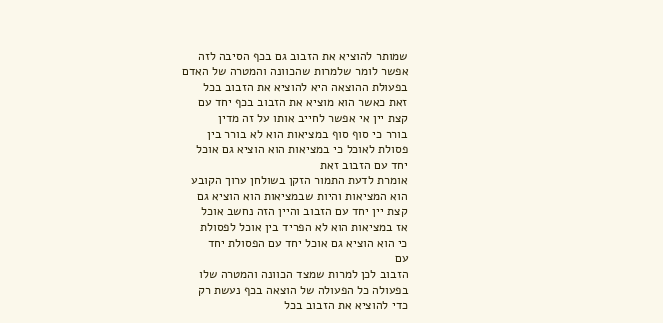שמותר להוציא את הזבוב גם בכף הסיבה לזה
אפשר לומר שלמרות שהכוונה והמטרה של האדם
בפעולת ההוצאה היא להוציא את הזבוב בכל
זאת כאשר הוא מוציא את הזבוב בכף יחד עם
קצת יין אי אפשר לחייב אותו על זה מדין
בורר כי סוף סוף במציאות הוא לא בורר בין
פסולת לאוכל כי במציאות הוא הוציא גם אוכל
יחד עם הזבוב זאת
אומרת לדעת התמור הזקן בשולחן ערוך הקובע
הוא המציאות והיות שבמציאות הוא הוציא גם
קצת יין יחד עם הזבוב והיין הזה נחשב אוכל
אז במציאות הוא לא הפריד בין אוכל לפסולת
כי הוא הוציא גם אוכל יחד עם הפסולת יחד
עם
הזבוב לכן למרות שמצד הכוונה והמטרה שלו
בפעולה כל הפעולה של הוצאה בכף נעשת רק
כדי להוציא את הזבוב בכל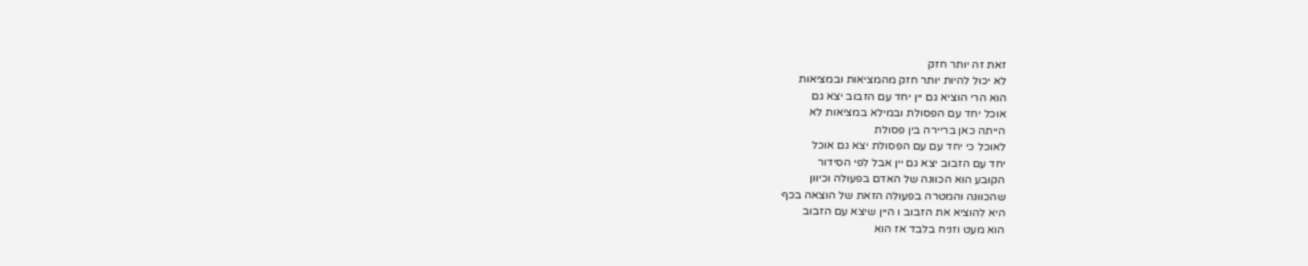זאת זה יותר חזק
לא יכול להיות יותר חזק מהמציאות ובמציאות
הוא הרי הוציא גם יין יחד עם הזבוב יצא גם
אוכל יחד עם הפסולת ובמילא במציאות לא
הייתה כאן בריירה בין פסולת
לאוכל כי יחד עם עם הפסולת יצא גם אוכל
יחד עם הזבוב יצא גם יין אבל לפי הסידור
הקובע הוא הכוונה של האדם בפעולה וכיוון
שהכוונה והמטרה בפעולה הזאת של הוצאה בכף
היא להוציא את הזבוב ו היין שיצא עם הזבוב
הוא מעט וזניח בלבד אז הוא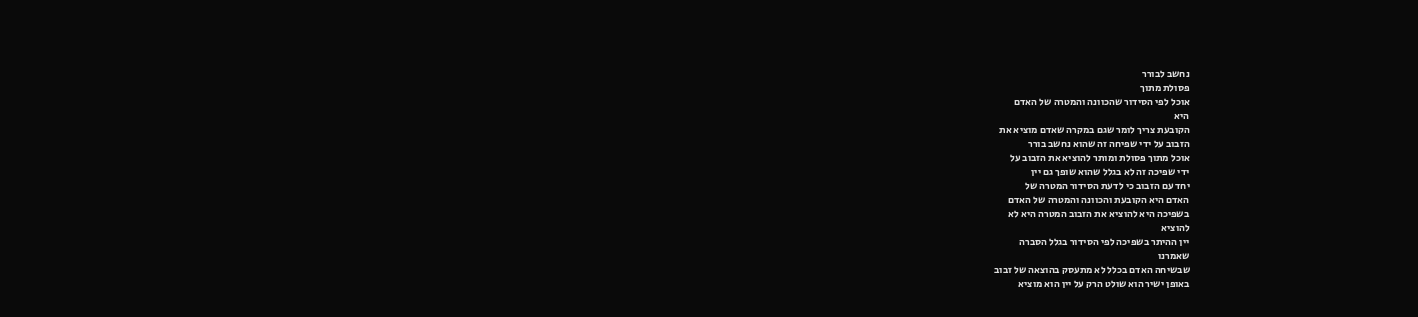נחשב לבורר
פסולת מתוך
אוכל לפי הסידור שהכוונה והמטרה של האדם
היא
הקובעת צריך לומר שגם במקרה שאדם מוציא את
הזבוב על ידי שפיחה זה שהוא נחשב בורר
אוכל מתוך פסולת ומותר להוציא את הזבוב על
ידי שפיכה זה לא בגלל שהוא שופך גם יין
יחד עם הזבוב כי לדעת הסידור המטרה של
האדם היא הקובעת והכוונה והמטרה של האדם
בשפיכה היא להוציא את הזבוב המטרה היא לא
להוציא
יין ההיתר בשפיכה לפי הסידור בגלל הסברה
שאמרנו
שבשיחה האדם בכלל לא מתעסק בהוצאה של זבוב
באופן ישיר הוא שולט הרק על יין הוא מוציא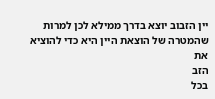יין הזבוב יוצא בדרך ממילא לכן למרות
שהמטרה של הוצאת היין היא כדי להוציא את
הזב
בכל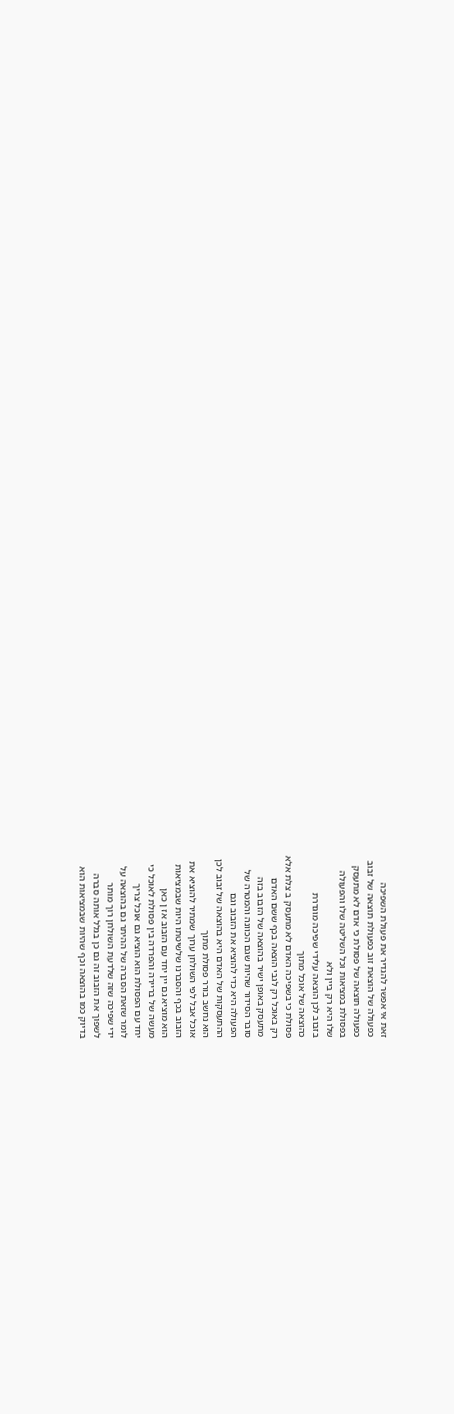זאת אי אפשר להגדיר את פעולת השפיכה
כפעולה של הוצאת זוב כפעולת תוצאה של זבוב
כפעולה תוצאה של פסולת כי אדם לא מתעסק
בפסולת במציאות וכל השליטה שלו והפעולה
שלו היא רק ביין ולא
בזבוב לכן הוצאה עלידי שפיכה מוגדרת
כהוצאה של אוכל מתוך
פסולת כי בשפיכה האדם לא מתעסק ב צלת אלא
רק באוכל רק לגבי הוצאה בכף ששם האדם
מתעסק באופן ישיר בהוצאה של הזבוב בזה
סובר הסידור שהיות שגם הכוונה והמטרה של
הפעולה היא כדי להוציא את הזבוב וגם
ההתעסקות של האדם היא בהוצאה של זבוב לכן
הוא נחשב בורר פסולת מתוך
אוכל אבל לפי השולחן ערוך שמתיר להוציא את
הזבוב בכף והסברנו שלשיטתו היות שבמציאות
הוא מוציא גם יין יחד עם הזבוב אז ן כאן
מעשה של בריירה והפרדה בין פסולת לאוכל כי
יחד עם הפסולת הוא הוציא גם אוכל צריך
לומר שזאת הסברה של ההיתר גם בהוצאה על
ידי שפיכה שזה שלדעת השולחן רוך מותר
לשפוך את הזבוב זה גם כן בגלל אותה סברה
בדיוק כמו בהוצאה וכף שהיות שבמציאות הוא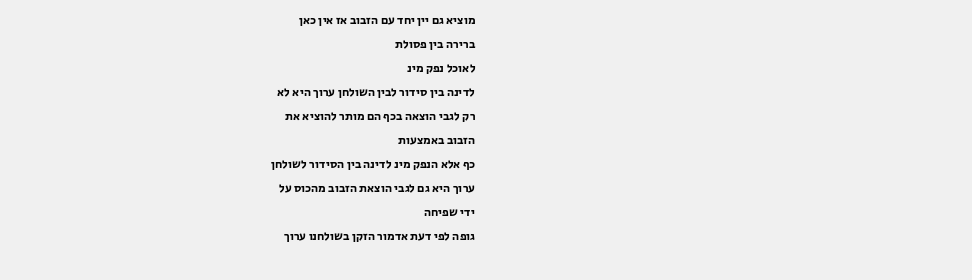מוציא גם יין יחד עם הזבוב אז אין כאן
ברירה בין פסולת
לאוכל נפק מינ
לדינה בין סידור לבין השולחן ערוך היא לא
רק לגבי הוצאה בכף הם מותר להוציא את
הזבוב באמצעות
כף אלא הנפק מינ לדינה בין הסידור לשולחן
ערוך היא גם לגבי הוצאת הזבוב מהכוס על
ידי שפיחה
גופה לפי דעת אדמור הזקן בשולחנו ערוך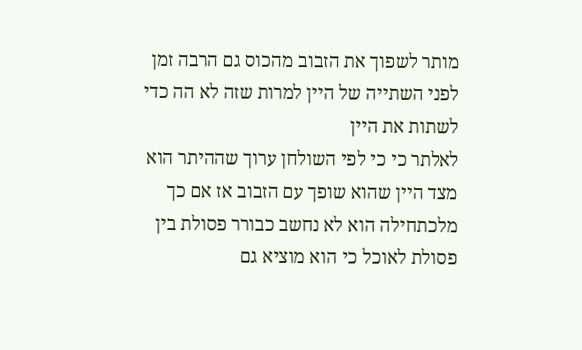מותר לשפוך את הזבוב מהכוס גם הרבה זמן
לפני השתייה של היין למרות שזה לא הה כדי
לשתות את היין
לאלתר כי כי לפי השולחן ערוך שההיתר הוא
מצד היין שהוא שופך עם הזבוב אז אם כך
מלכתחילה הוא לא נחשב כבורר פסולת בין
פסולת לאוכל כי הוא מוציא גם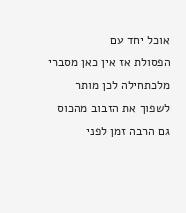אוכל יחד עם
הפסולת אז אין כאן מסברי
מלכתחילה לכן מותר לשפוך את הזבוב מהכוס
גם הרבה זמן לפני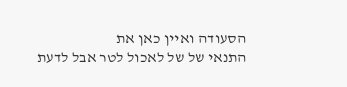הסעודה ואיין כאן את
התנאי של של לאכול לטר אבל לדעת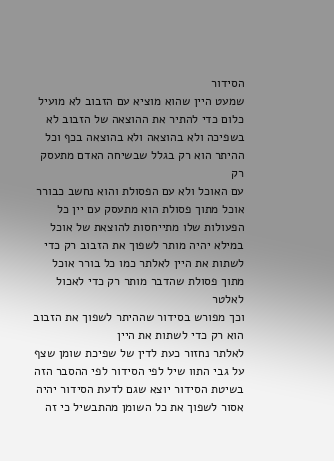הסידור
שמעט היין שהוא מוציא עם הזבוב לא מועיל
כלום כדי להתיר את ההוצאה של הזבוב לא
בשפיכה ולא בהוצאה ולא בהוצאה בכף וכל
ההיתר הוא רק בגלל שבשיחה האדם מתעסק רק
עם האוכל ולא עם הפסולת והוא נחשב כבורר
אוכל מתוך פסולת הוא מתעסק עם יין כל
הפעולות שלו מתייחסות להוצאת של אוכל
במילא יהיה מותר לשפוך את הזבוב רק כדי
לשתות את היין לאלתר כמו כל בורר אוכל
מתוך פסולת שהדבר מותר רק כדי לאכול לאלטר
וכך מפורש בסידור שההיתר לשפוך את הזבוב
הוא רק כדי לשתות את היין
לאלתר נחזור כעת לדין של שפיכת שומן שצף
על גבי התוו שיל לפי הסידור לפי ההסבר הזה
בשיטת הסידור יוצא שגם לדעת הסידור יהיה
אסור לשפוך את כל השומן מהתבשיל כי זה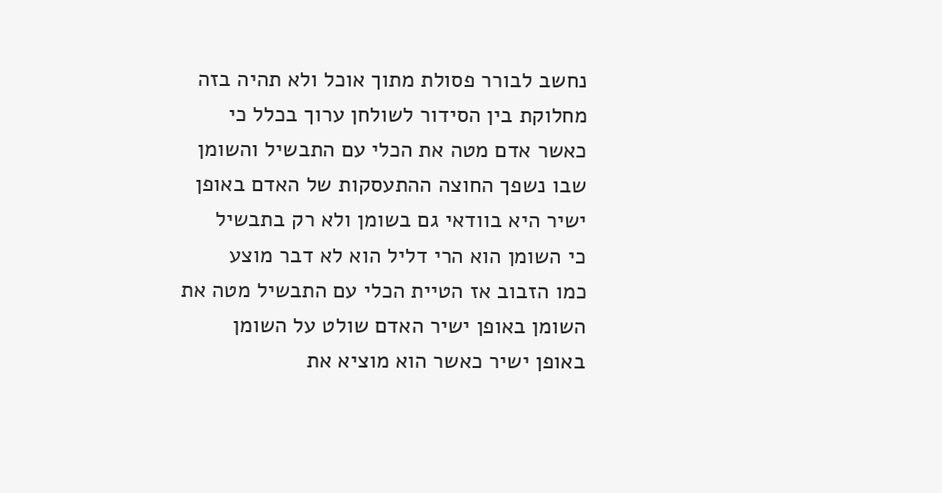נחשב לבורר פסולת מתוך אוכל ולא תהיה בזה
מחלוקת בין הסידור לשולחן ערוך בכלל כי
כאשר אדם מטה את הכלי עם התבשיל והשומן
שבו נשפך החוצה ההתעסקות של האדם באופן
ישיר היא בוודאי גם בשומן ולא רק בתבשיל
כי השומן הוא הרי דליל הוא לא דבר מוצע
כמו הזבוב אז הטיית הכלי עם התבשיל מטה את
השומן באופן ישיר האדם שולט על השומן
באופן ישיר כאשר הוא מוציא את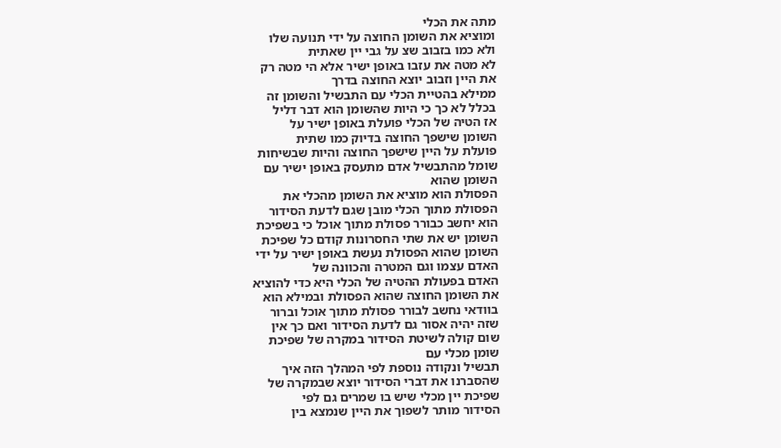מתה את הכלי
ומוציא את השומן החוצה על ידי תנועה שלו
ולא כמו בזבוב שצ על גבי יין שאתית
לא מטה את עזבו באופן ישיר אלא הי מטה רק
את היין וזבוב יוצא החוצה בדרך
ממילא בהטיית הכלי עם התבשיל והשומן זה
בכלל לא כך כי היות שהשומן הוא דבר דליל
אז הטיה של הכלי פועלת באופן ישיר על
השומן שישפך החוצה בדיוק כמו שתית
פועלת על היין שישפך החוצה והיות שבשיחות
שומל מהתבשיל אדם מתעסק באופן ישיר עם
השומן שהוא
הפסולת הוא מוציא את השומן מהכלי את
הפסולת מתוך הכלי מובן שגם לדעת הסידור
הוא יחשב כבורר פסולת מתוך אוכל כי בשפיכת
השומן יש את שתי החסרונות קודם כל שפיכת
השומן שהוא הפסולת נעשת באופן ישיר על ידי
האדם עצמו וגם המטרה והכוונה של
האדם בפעולת ההטיה של הכלי היא כדי להוציא
את השומן החוצה שהוא הפסולת ובמילא הוא
בוודאי נחשב לבורר פסולת מתוך אוכל וברור
שזה יהיה אסור גם לדעת הסידור ואם כך אין
שום קולה לשיטת הסידור במקרה של שפיכת
שומן מכלי עם
תבשיל ונקודה נוספת לפי המהלך הזה איך
שהסברנו את דברי הסידור יוצא שבמקרה של
שפיכת יין מכלי שיש בו שמרים גם לפי
הסידור מותר לשפוך את היין שנמצא בין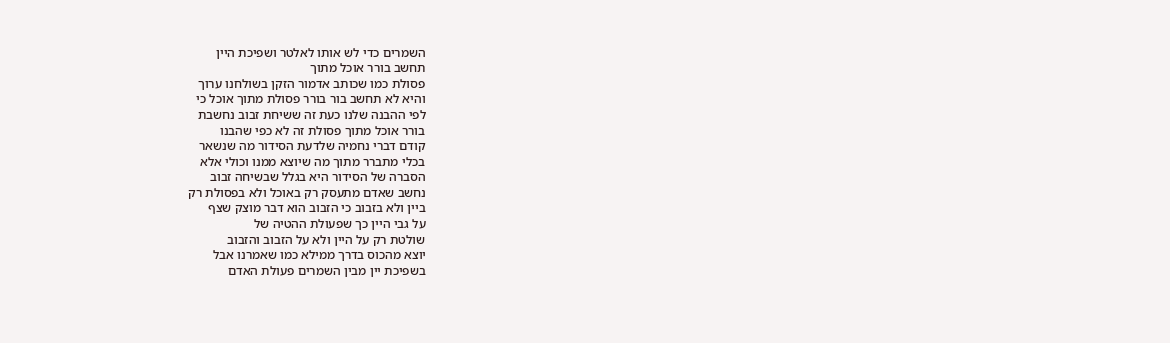השמרים כדי לש אותו לאלטר ושפיכת היין
תחשב בורר אוכל מתוך
פסולת כמו שכותב אדמור הזקן בשולחנו ערוך
והיא לא תחשב בור בורר פסולת מתוך אוכל כי
לפי ההבנה שלנו כעת זה ששיחת זבוב נחשבת
בורר אוכל מתוך פסולת זה לא כפי שהבנו
קודם דברי נחמיה שלדעת הסידור מה שנשאר
בכלי מתברר מתוך מה שיוצא ממנו וכולי אלא
הסברה של הסידור היא בגלל שבשיחה זבוב
נחשב שאדם מתעסק רק באוכל ולא בפסולת רק
ביין ולא בזבוב כי הזבוב הוא דבר מוצק שצף
על גבי היין כך שפעולת ההטיה של
שולטת רק על היין ולא על הזבוב והזבוב
יוצא מהכוס בדרך ממילא כמו שאמרנו אבל
בשפיכת יין מבין השמרים פעולת האדם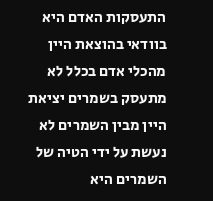התעסקות האדם היא בוודאי בהוצאת היין
מהכלי אדם בכלל לא מתעסק בשמרים יציאת
היין מבין השמרים לא נעשת על ידי הטיה של
השמרים היא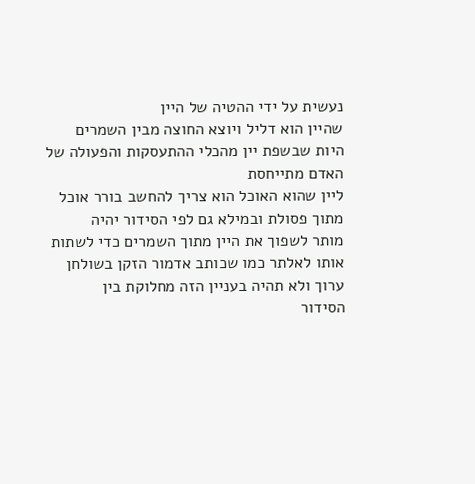נעשית על ידי ההטיה של היין
שהיין הוא דליל ויוצא החוצה מבין השמרים
היות שבשפת יין מהכלי ההתעסקות והפעולה של
האדם מתייחסת
ליין שהוא האוכל הוא צריך להחשב בורר אוכל
מתוך פסולת ובמילא גם לפי הסידור יהיה
מותר לשפוך את היין מתוך השמרים כדי לשתות
אותו לאלתר כמו שכותב אדמור הזקן בשולחן
ערוך ולא תהיה בעניין הזה מחלוקת בין
הסידור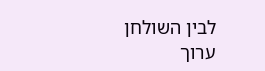לבין השולחן
ערוך